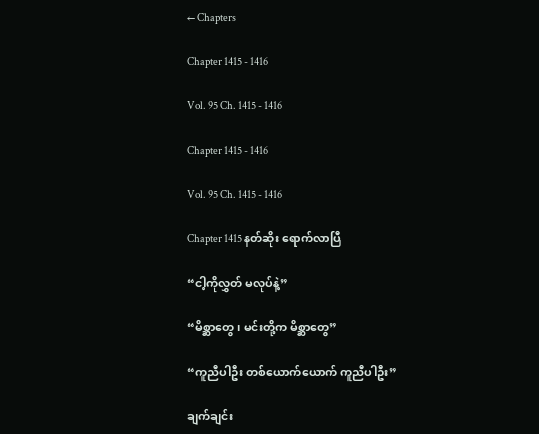← Chapters

Chapter 1415 - 1416

Vol. 95 Ch. 1415 - 1416

Chapter 1415 - 1416

Vol. 95 Ch. 1415 - 1416

Chapter 1415 နတ်ဆိုး ရောက်လာပြီ

“ငါ့ကိုလွှတ် မလုပ်နဲ့”

“မိစ္ဆာတွေ၊ မင်းတို့က မိစ္ဆာတွေ”

“ကူညီပါဦး တစ်ယောက်ယောက် ကူညီပါဦး”

ချက်ချင်း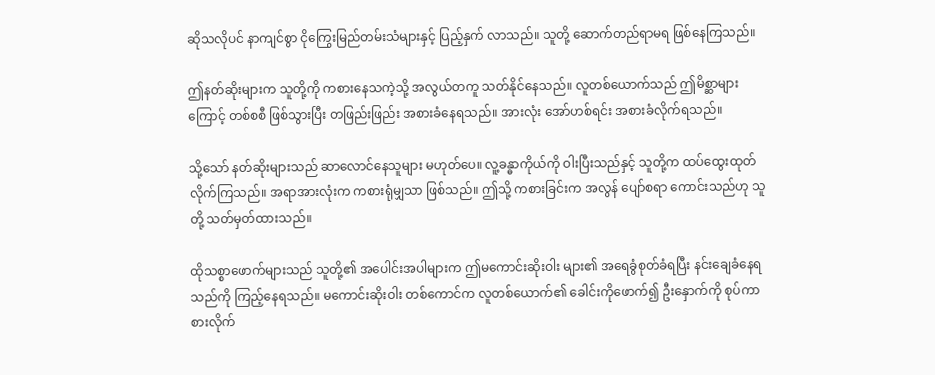ဆိုသလိုပင် နာကျင်စွာ ငိုကြွေးမြည်တမ်းသံများနှင့် ပြည့်နှက် လာသည်။ သူတို့ ဆောက်တည်ရာမရ ဖြစ်နေကြသည်။

ဤနတ်ဆိုးများက သူတို့ကို ကစားနေသကဲ့သို့ အလွယ်တကူ သတ်နိုင်နေသည်။ လူတစ်ယောက်သည် ဤမိစ္ဆာများကြောင့် တစ်စစီ ဖြစ်သွားပြီး တဖြည်းဖြည်း အစားခံနေရသည်။ အားလုံး အော်ဟစ်ရင်း အစားခံလိုက်ရသည်။

သို့သော် နတ်ဆိုးများသည် ဆာလောင်နေသူများ မဟုတ်ပေ။ လူ့ခန္ဓာကိုယ်ကို ဝါးပြီးသည်နှင့် သူတို့က ထပ်ထွေးထုတ် လိုက်ကြသည်။ အရာအားလုံးက ကစားရုံမျှသာ ဖြစ်သည်။ ဤသို့ ကစားခြင်းက အလွန် ပျော်စရာ ကောင်းသည်ဟု သူတို့ သတ်မှတ်ထားသည်။

ထိုသစ္စာဖောက်များသည် သူတို့၏ အပေါင်းအပါများက ဤမကောင်းဆိုးဝါး များ၏ အရေခွံစုတ်ခံရပြီး နင်းချေခံနေရသည်ကို ကြည့်နေရသည်။ မကောင်းဆိုးဝါး တစ်ကောင်က လူတစ်ယောက်၏ ခေါင်းကိုဖောက်၍ ဦးနှောက်ကို စုပ်ကာ စားလိုက်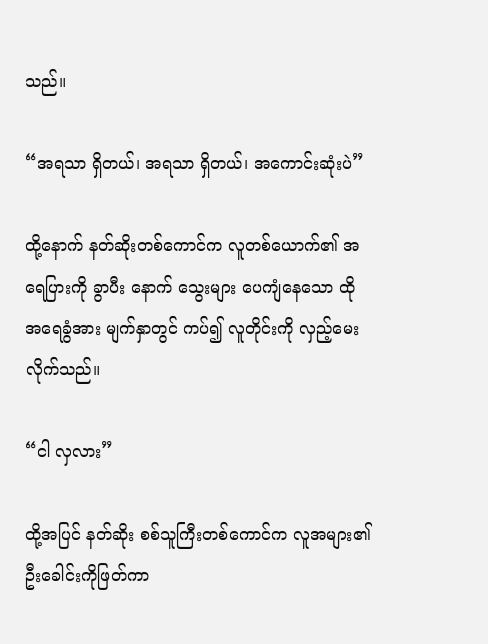သည်။

“အရသာ ရှိတယ်၊ အရသာ ရှိတယ်၊ အကောင်းဆုံးပဲ”

ထို့နောက် နတ်ဆိုးတစ်ကောင်က လူတစ်ယောက်၏ အရေပြားကို ခွာပီး နောက် သွေးများ ပေကျံနေသော ထိုအရေခွံအား မျက်နှာတွင် ကပ်၍ လူတိုင်းကို လှည့်မေးလိုက်သည်။

“ငါ လှလား”

ထို့အပြင် နတ်ဆိုး စစ်သူကြီးတစ်ကောင်က လူအများ၏ ဦးခေါင်းကိုဖြတ်ကာ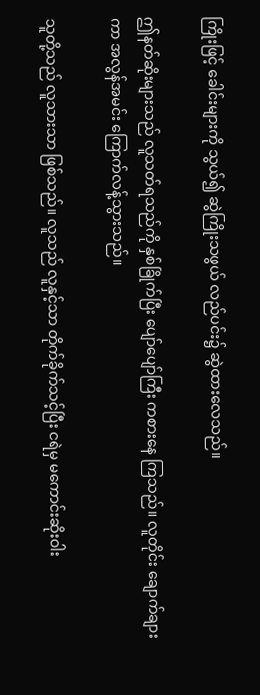ကြိုးဖြင့် ခေါင်းများကို သွယ်၍ ဆွဲကြိုးသဖွယ် လည်ပင်း၌ ဆွဲထားလေသည်။

ဤနတ်ဆိုးများသည် လူသတ်ရသည်ကို နှစ်ခြိုက်ပြီး ပျော်ပျော်ကြီး ကစားနေ ကြသည်။ လူတိုင်း ချောက်ချားကာ အလွန်အမင်း ကြောက်လန့်သွားသည်။

သူတို့သည် လူသားသာ ဖြစ်သည်။ လူသည် လူနှင့်သာ တိုက်ခိုက်သင့်ပြီး ငရဲမှ မကောင်းဆိုးဝါး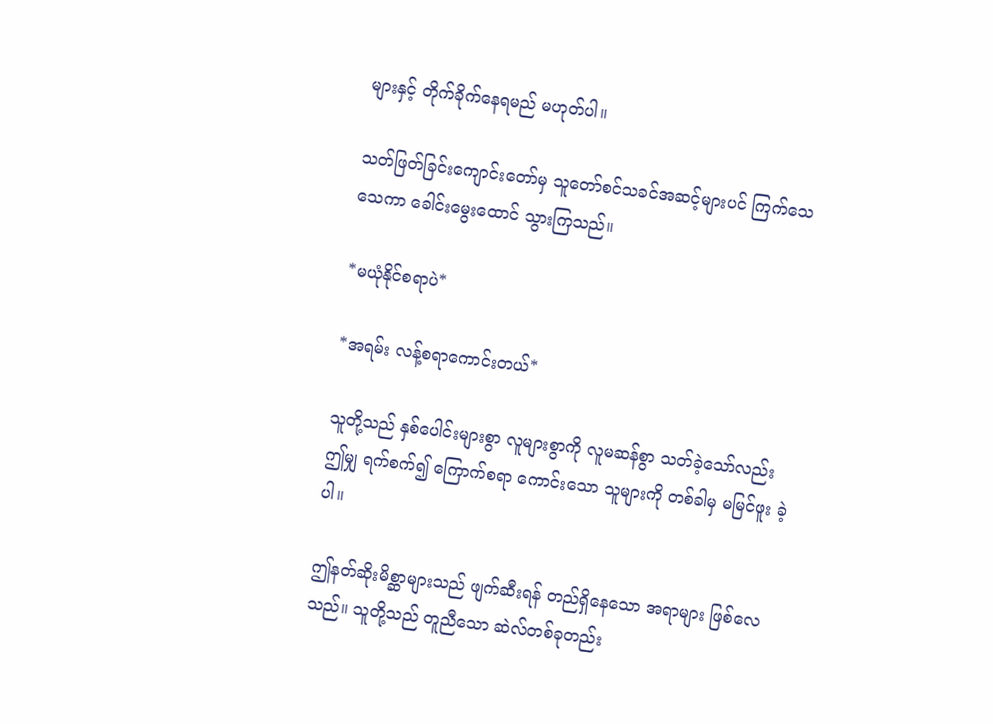များနှင့် တိုက်ခိုက်နေရမည် မဟုတ်ပါ။

သတ်ဖြတ်ခြင်းကျောင်းတော်မှ သူတော်စင်သခင်အဆင့်များပင် ကြက်သေ သေကာ ခေါင်းမွေးထောင် သွားကြသည်။

*မယုံနိုင်စရာပဲ*

*အရမ်း လန့်စရာကောင်းတယ်*

သူတို့သည် နှစ်ပေါင်းများစွာ လူများစွာကို လူမဆန်စွာ သတ်ခဲ့သော်လည်း ဤမျှ ရက်စက်၍ ကြောက်စရာ ကောင်းသော သူများကို တစ်ခါမှ မမြင်ဖူး ခဲ့ပါ။

ဤနတ်ဆိုးမိစ္ဆာများသည် ဖျက်ဆီးရန် တည်ရှိနေသော အရာများ ဖြစ်လေသည်။ သူတို့သည် တူညီသော ဆဲလ်တစ်ခုတည်း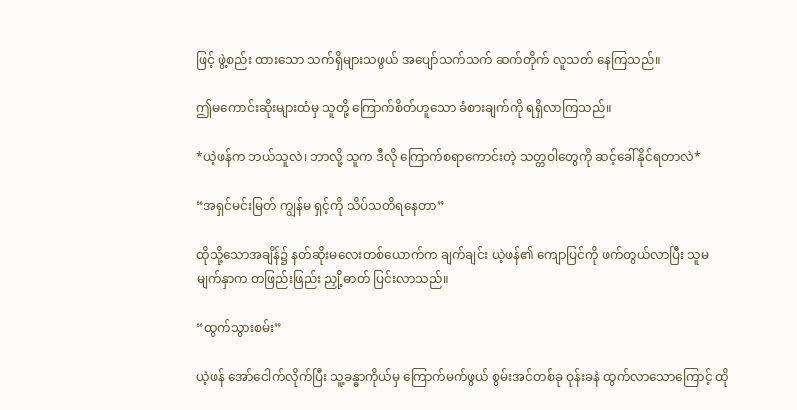ဖြင့် ဖွဲ့စည်း ထားသော သက်ရှိများသဖွယ် အပျော်သက်သက် ဆက်တိုက် လူသတ် နေကြသည်။

ဤမကောင်းဆိုးများထံမှ သူတို့ ကြောက်စိတ်ဟူသော ခံစားချက်ကို ရရှိလာကြသည်။

*ယဲ့ဖန်က ဘယ်သူလဲ၊ ဘာလို့ သူက ဒီလို ကြောက်စရာကောင်းတဲ့ သတ္တဝါတွေကို ဆင့်ခေါ်နိုင်ရတာလဲ*

“အရှင်မင်းမြတ် ကျွန်မ ရှင့်ကို သိပ်သတိရနေတာ”

ထိုသို့သောအချိန်၌ နတ်ဆိုးမလေးတစ်ယောက်က ချက်ချင်း ယဲ့ဖန်၏ ကျောပြင်ကို ဖက်တွယ်လာပြီး သူမမျက်နှာက တဖြည်းဖြည်း ညှို့ဓာတ် ပြင်းလာသည်။

“ထွက်သွားစမ်း”

ယဲ့ဖန် အော်ငေါက်လိုက်ပြီး သူ့ခန္ဓာကိုယ်မှ ကြောက်မက်ဖွယ် စွမ်းအင်တစ်ခု ဝုန်းခနဲ ထွက်လာသောကြောင့် ထို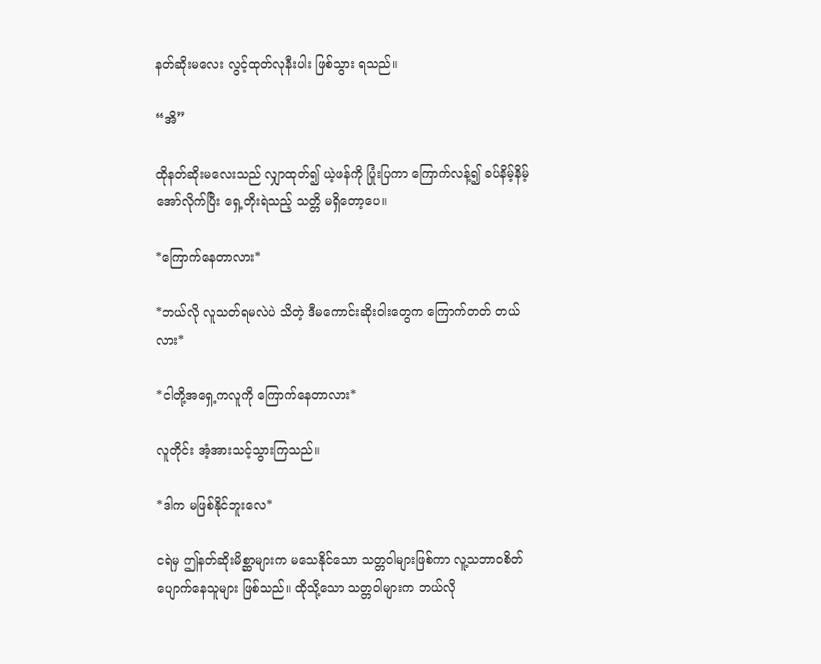နတ်ဆိုးမလေး လွင့်ထုတ်လုနီးပါး ဖြစ်သွား ရသည်။

“အိ”

ထိုနတ်ဆိုးမလေးသည် လျှာထုတ်၍ ယဲ့ဖန်ကို ပြုံးပြကာ ကြောက်လန့်၍ ခပ်နိမ့်နိမ့်အော်လိုက်ပြီး ရှေ့တိုးရဲသည့် သတ္တိ မရှိတော့ပေ။

*ကြောက်နေတာလား*

*ဘယ်လို လူသတ်ရမလဲပဲ သိတဲ့ ဒီမကောင်းဆိုးဝါးတွေက ကြောက်တတ် တယ်လား*

*ငါတို့အရှေ့ကလူကို ကြောက်နေတာလား*

လူတိုင်း အံ့အားသင့်သွားကြသည်။

*ဒါက မဖြစ်နိုင်ဘူးလေ*

ငရဲမှ ဤနတ်ဆိုးမိစ္ဆာများက မသေနိုင်သော သတ္တဝါများဖြစ်ကာ လူ့သဘာဝစိတ် ပျောက်နေသူများ ဖြစ်သည်။ ထိုသို့သော သတ္တဝါများက ဘယ်လို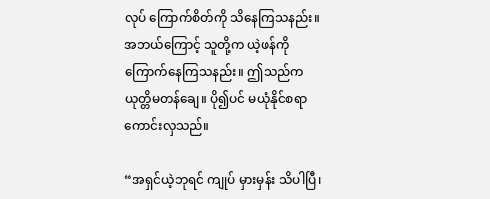လုပ် ကြောက်စိတ်ကို သိနေကြသနည်း။ အဘယ်ကြောင့် သူတို့က ယဲ့ဖန်ကို ကြောက်နေကြသနည်း။ ဤသည်က ယုတ္တိမတန်ချေ။ ပို၍ပင် မယုံနိုင်စရာ ကောင်းလှသည်။

“အရှင်ယဲ့ဘုရင် ကျုပ် မှားမှန်း သိပါပြီ၊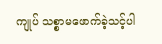ကျုပ် သစ္စာမဖောက်ခဲ့သင့်ပါ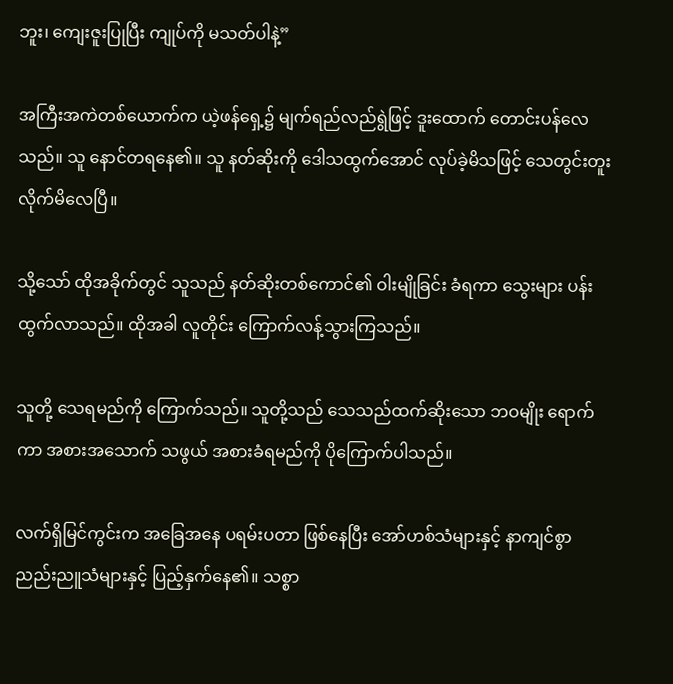ဘူး၊ ကျေးဇူးပြုပြီး ကျုပ်ကို မသတ်ပါနဲ့”

အကြီးအကဲတစ်ယောက်က ယဲ့ဖန်ရှေ့၌ မျက်ရည်လည်ရွဲဖြင့် ဒူးထောက် တောင်းပန်လေသည်။ သူ နောင်တရနေ၏။ သူ နတ်ဆိုးကို ဒေါသထွက်အောင် လုပ်ခဲ့မိသဖြင့် သေတွင်းတူးလိုက်မိလေပြီ။

သို့သော် ထိုအခိုက်တွင် သူသည် နတ်ဆိုးတစ်ကောင်၏ ဝါးမျိုခြင်း ခံရကာ သွေးများ ပန်းထွက်လာသည်။ ထိုအခါ လူတိုင်း ကြောက်လန့်သွားကြသည်။

သူတို့ သေရမည်ကို ကြောက်သည်။ သူတို့သည် သေသည်ထက်ဆိုးသော ဘဝမျိုး ရောက်ကာ အစားအသောက် သဖွယ် အစားခံရမည်ကို ပိုကြောက်ပါသည်။

လက်ရှိမြင်ကွင်းက အခြေအနေ ပရမ်းပတာ ဖြစ်နေပြီး အော်ဟစ်သံများနှင့် နာကျင်စွာ ညည်းညူသံများနှင့် ပြည့်နှက်နေ၏။ သစ္စာ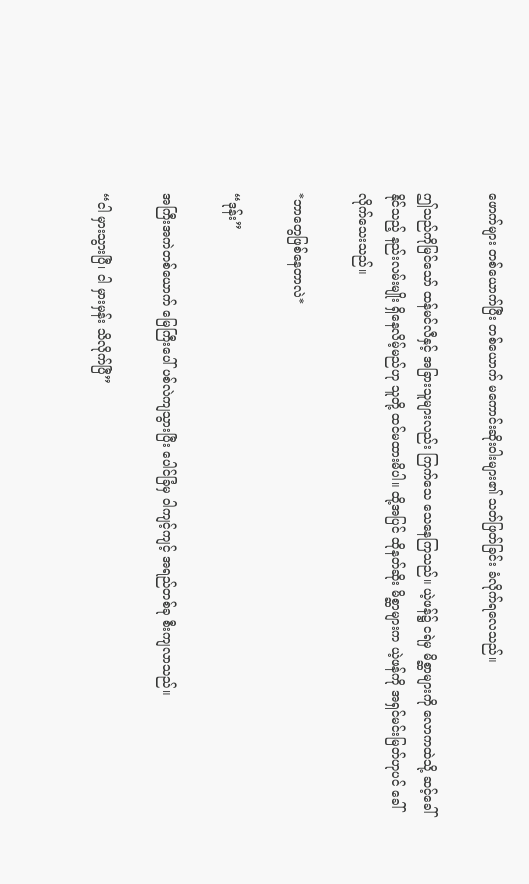ဖောက်များ တစ်ယောက်ပြီး တစ်ယောက် မကောင်းဆိုးဝါးများ၏ သတ်ဖြတ်ခြင်း ခံလိုက်ရလေသည်။

ဤသည်ကိုမြင်သော် ထန်မင်လီနှင့် အခြားသူများလည်း ကြက်သေ သေနေကြသည်။ ယဲ့ဖန်၌ ငရဲမှ မိစ္ဆာများကို လောကထဲသို့ ဆင့်ခေါ်နိုင်သည့် နည်းလမ်းမျိုး ရှိနေလိမ့်မည်ဟု သူတို့ ထင်မထားမိပါ။ ထို့အပြင် ထိုနတ်ဆိုး မိစ္ဆာများက ယဲ့ဖန်ကို အရှင်မင်းမြတ်ဟုပင် ခေါ်လိုက်သေးသည်။

*ဘာတွေဖြစ်နေတာလဲ*

“ဒုန်း”

အကြီးအကဲတစ်ယောက် မြေကြီးပေါ် ပစ်လဲကျသွားပြီး ပေါင်ခြံမှ ဝါကျင့်ကျင့် အရည်တစ်ခု စီးကျလာသည်။

“ငါ မှားသွားပြီ၊ ငါ မှားမှန်း သိလိုက်ပြီ”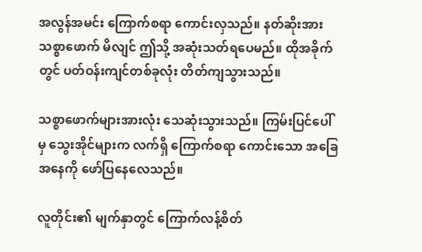အလွန်အမင်း ကြောက်စရာ ကောင်းလှသည်။ နတ်ဆိုးအား သစ္စာဖောက် မိလျင် ဤသို့ အဆုံးသတ်ရပေမည်။ ထိုအခိုက်တွင် ပတ်ဝန်းကျင်တစ်ခုလုံး တိတ်ကျသွားသည်။

သစ္စာဖောက်များအားလုံး သေဆုံးသွားသည်။ ကြမ်းပြင်ပေါ်မှ သွေးအိုင်များက လက်ရှိ ကြောက်စရာ ကောင်းသော အခြေအနေကို ဖော်ပြနေလေသည်။

လူတိုင်း၏ မျက်နှာတွင် ကြောက်လန့်စိတ်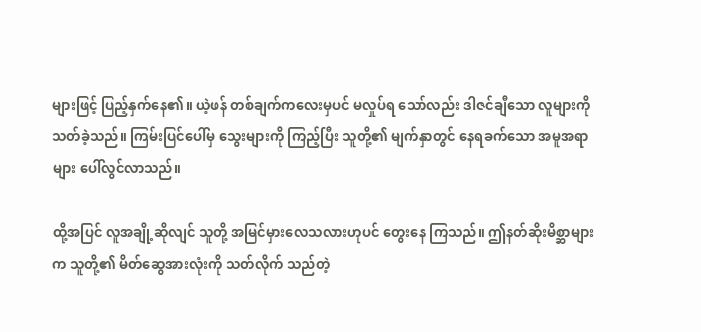များဖြင့် ပြည့်နှက်နေ၏။ ယဲ့ဖန် တစ်ချက်ကလေးမှပင် မလှုပ်ရ သော်လည်း ဒါဇင်ချီသော လူများကို သတ်ခဲ့သည်။ ကြမ်းပြင်ပေါ်မှ သွေးများကို ကြည့်ပြီး သူတို့၏ မျက်နှာတွင် နေရခက်သော အမူအရာများ ပေါ်လွင်လာသည်။

ထို့အပြင် လူအချို့ဆိုလျင် သူတို့ အမြင်မှားလေသလားဟုပင် တွေးနေ ကြသည်။ ဤနတ်ဆိုးမိစ္ဆာများက သူတို့၏ မိတ်ဆွေအားလုံးကို သတ်လိုက် သည်တဲ့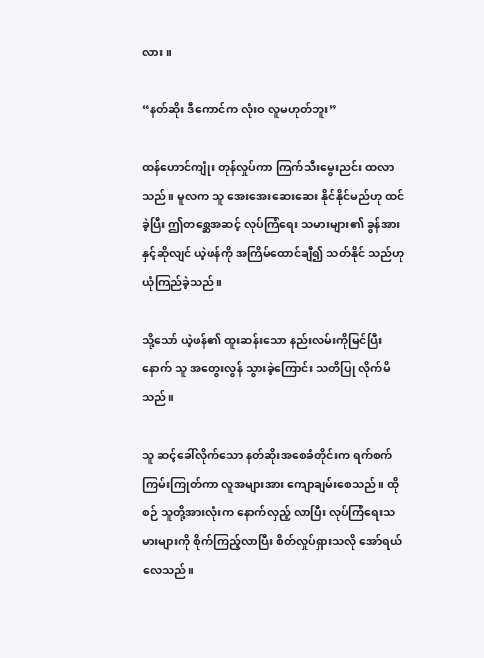လား။

“နတ်ဆိုး ဒီကောင်က လုံးဝ လူမဟုတ်ဘူး”

ထန်ဟောင်ကျုံး တုန်လှုပ်ကာ ကြက်သီးမွေးညင်း ထလာသည်။ မူလက သူ အေးအေးဆေးဆေး နိုင်နိုင်မည်ဟု ထင်ခဲ့ပြီး ဤတစ္ဆေအဆင့် လုပ်ကြံရေး သမားများ၏ ခွန်အားနှင့်ဆိုလျင် ယဲ့ဖန်ကို အကြိမ်ထောင်ချီ၍ သတ်နိုင် သည်ဟု ယုံကြည်ခဲ့သည်။

သို့သော် ယဲ့ဖန်၏ ထူးဆန်းသော နည်းလမ်းကိုမြင်ပြီးနောက် သူ အတွေးလွန် သွားခဲ့ကြောင်း သတိပြု လိုက်မိသည်။

သူ ဆင့်ခေါ်လိုက်သော နတ်ဆိုးအစေခံတိုင်းက ရက်စက်ကြမ်းကြုတ်ကာ လူအများအား ကျောချမ်းစေသည်။ ထိုစဉ် သူတို့အားလုံးက နောက်လှည့် လာပြီး လုပ်ကြံရေးသမားများကို စိုက်ကြည့်လာပြီး စိတ်လှုပ်ရှားသလို အော်ရယ် လေသည်။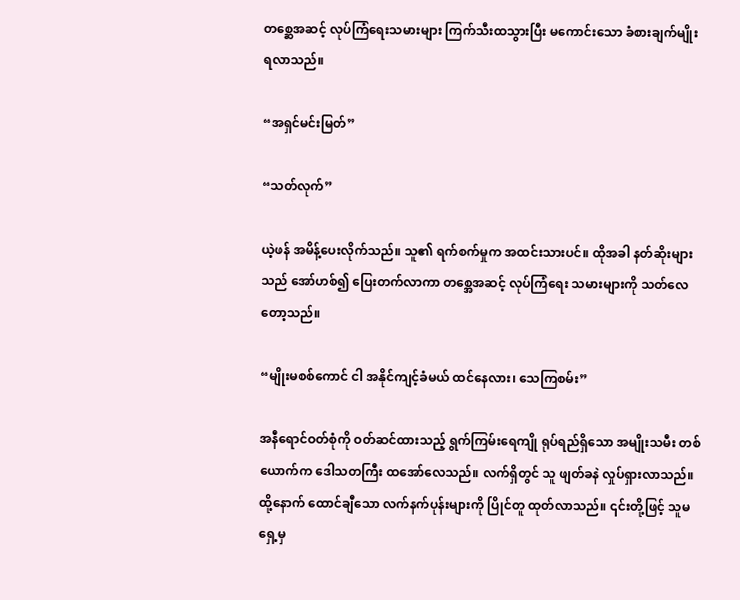တစ္ဆေအဆင့် လုပ်ကြံရေးသမားများ ကြက်သီးထသွားပြီး မကောင်းသော ခံစားချက်မျိုး ရလာသည်။

“အရှင်မင်းမြတ်”

“သတ်လုက်”

ယဲ့ဖန် အမိန့်ပေးလိုက်သည်။ သူ၏ ရက်စက်မှုက အထင်းသားပင်။ ထိုအခါ နတ်ဆိုးများသည် အော်ဟစ်၍ ပြေးတက်လာကာ တစ္အေအဆင့် လုပ်ကြံရေး သမားများကို သတ်လေတော့သည်။

“မျိုးမစစ်ကောင် ငါ အနိုင်ကျင့်ခံမယ် ထင်နေလား၊ သေကြစမ်း”

အနီရောင်ဝတ်စုံကို ဝတ်ဆင်ထားသည့် ရွက်ကြမ်းရေကျို ရုပ်ရည်ရှိသော အမျိုးသမီး တစ်ယောက်က ဒေါသတကြီး ထအော်လေသည်။ လက်ရှိတွင် သူ ဖျတ်ခနဲ လှုပ်ရှားလာသည်။ ထို့နောက် ထောင်ချီသော လက်နက်ပုန်းများကို ပြိုင်တူ ထုတ်လာသည်။ ၎င်းတို့ဖြင့် သူမရှေ့မှ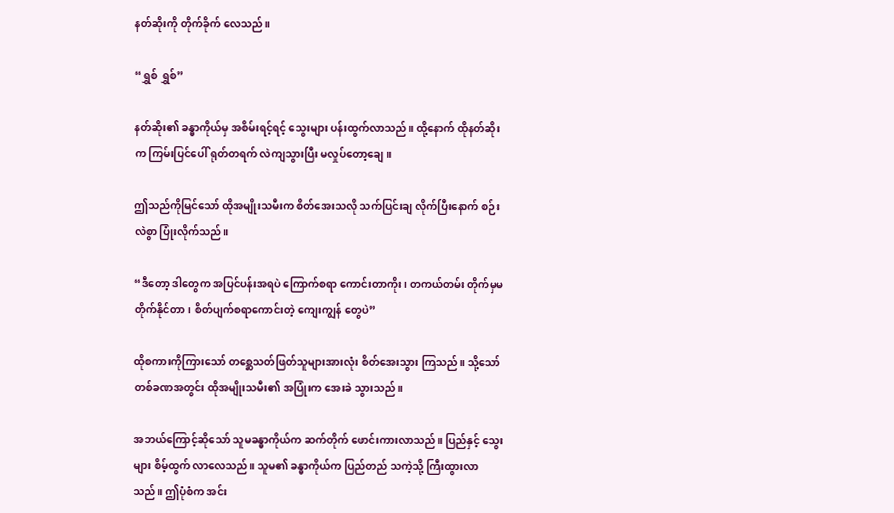နတ်ဆိုးကို တိုက်ခိုက် လေသည်။

“ရွှစ် ရွှစ်”

နတ်ဆိုး၏ ခန္ဓာကိုယ်မှ အစိမ်းရင့်ရင့် သွေးများ ပန်းထွက်လာသည်။ ထို့နောက် ထိုနတ်ဆိုးက ကြမ်းပြင်ပေါ် ရုတ်တရက် လဲကျသွားပြီး မလှုပ်တော့ချေ။

ဤသည်ကိုမြင်သော် ထိုအမျိုးသမီးက စိတ်အေးသလို သက်ပြင်းချ လိုက်ပြီးနောက် စဉ်းလဲစွာ ပြုံးလိုက်သည်။

“ဒီတော့ ဒါတွေက အပြင်ပန်းအရပဲ ကြောက်စရာ ကောင်းတာကိုး၊ တကယ်တမ်း တိုက်မှမတိုက်နိုင်တာ၊ စိတ်ပျက်စရာကောင်းတဲ့ ကျေးကျွန် တွေပဲ”

ထိုစကားကိုကြားသော် တစ္ဆေသတ်ဖြတ်သူများအားလုံး စိတ်အေးသွား ကြသည်။ သို့သော် တစ်ခဏအတွင်း ထိုအမျိုးသမီး၏ အပြုံးက အေးခဲ သွားသည်။

အဘယ်ကြောင့်ဆိုသော် သူမခန္ဓာကိုယ်က ဆက်တိုက် ဖောင်းကားလာသည်။ ပြည်နှင့် သွေးများ စိမ့်ထွက် လာလေသည်။ သူမ၏ ခန္ဓာကိုယ်က ပြည်တည် သကဲ့သို့ ကြီးထွားလာသည်။ ဤပုံစံက အင်း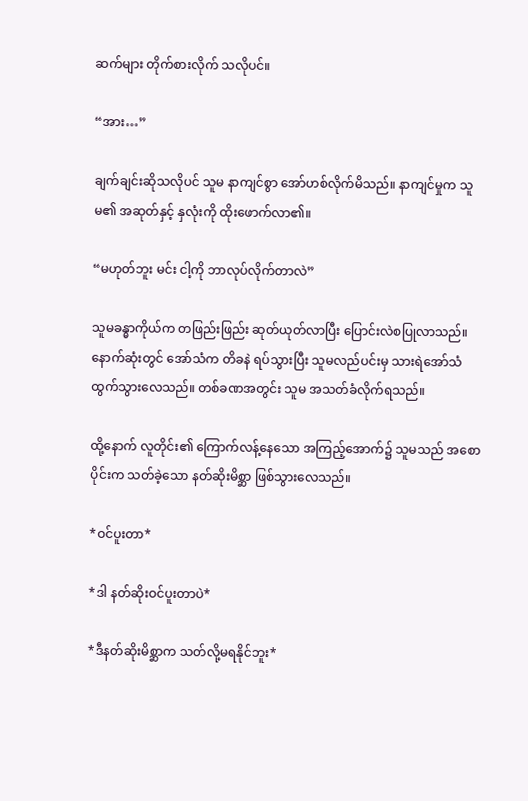ဆက်များ တိုက်စားလိုက် သလိုပင်။

“အား…”

ချက်ချင်းဆိုသလိုပင် သူမ နာကျင်စွာ အော်ဟစ်လိုက်မိသည်။ နာကျင်မှုက သူမ၏ အဆုတ်နှင့် နှလုံးကို ထိုးဖောက်လာ၏။

“မဟုတ်ဘူး မင်း ငါ့ကို ဘာလုပ်လိုက်တာလဲ”

သူမခန္ဓာကိုယ်က တဖြည်းဖြည်း ဆုတ်ယုတ်လာပြီး ပြောင်းလဲစပြုလာသည်။ နောက်ဆုံးတွင် အော်သံက တိခနဲ ရပ်သွားပြီး သူမလည်ပင်းမှ သားရဲအော်သံ ထွက်သွားလေသည်။ တစ်ခဏအတွင်း သူမ အသတ်ခံလိုက်ရသည်။

ထို့နောက် လူတိုင်း၏ ကြောက်လန့်နေသော အကြည့်အောက်၌ သူမသည် အစောပိုင်းက သတ်ခဲ့သော နတ်ဆိုးမိစ္ဆာ ဖြစ်သွားလေသည်။

*ဝင်ပူးတာ*

*ဒါ နတ်ဆိုးဝင်ပူးတာပဲ*

*ဒီနတ်ဆိုးမိစ္ဆာက သတ်လို့မရနိုင်ဘူး*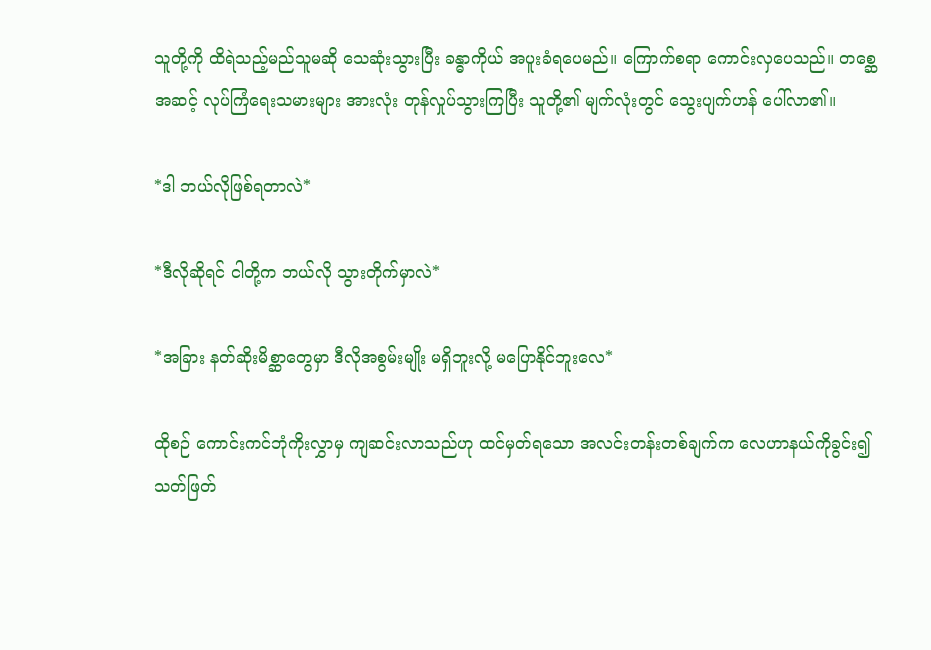သူတို့ကို ထိရဲသည့်မည်သူမဆို သေဆုံးသွားပြီး ခန္ဓာကိုယ် အပူးခံရပေမည်။ ကြောက်စရာ ကောင်းလှပေသည်။ တစ္ဆေအဆင့် လုပ်ကြံရေးသမားများ အားလုံး တုန်လှုပ်သွားကြပြီး သူတို့၏ မျက်လုံးတွင် သွေးပျက်ဟန် ပေါ်လာ၏။

*ဒါ ဘယ်လိုဖြစ်ရတာလဲ*

*ဒီလိုဆိုရင် ငါတို့က ဘယ်လို သွားတိုက်မှာလဲ*

*အခြား နတ်ဆိုးမိစ္ဆာတွေမှာ ဒီလိုအစွမ်းမျိုး မရှိဘူးလို့ မပြောနိုင်ဘူးလေ*

ထိုစဉ် ကောင်းကင်ဘုံကိုးလွှာမှ ကျဆင်းလာသည်ဟု ထင်မှတ်ရသော အလင်းတန်းတစ်ချက်က လေဟာနယ်ကိုခွင်း၍ သတ်ဖြတ်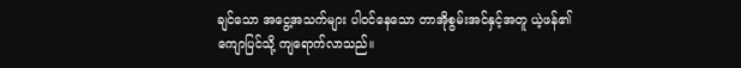ချင်သော အငွေ့အသက်များ ပါဝင်နေသော တာအိုစွမ်းအင်နှင့်အတူ ယဲ့ဖန်၏ ကျောပြင်သို့ ကျရောက်လာသည်။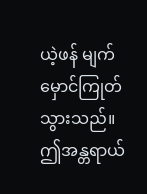ယဲ့ဖန် မျက်မှောင်ကြုတ်သွားသည်။ ဤအန္တရာယ်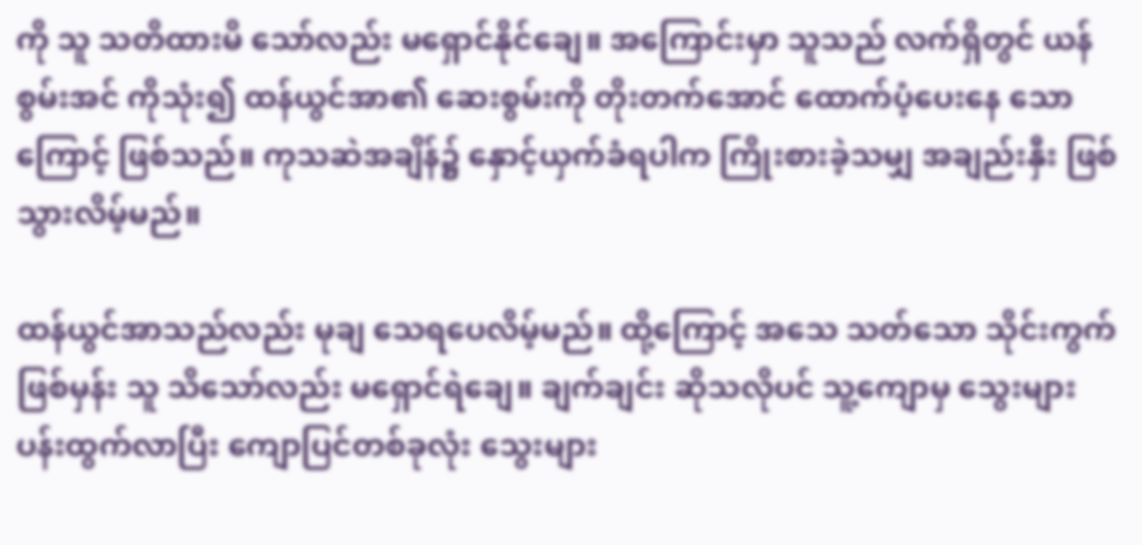ကို သူ သတိထားမိ သော်လည်း မရှောင်နိုင်ချေ။ အကြောင်းမှာ သူသည် လက်ရှိတွင် ယန်စွမ်းအင် ကိုသုံး၍ ထန်ယွင်အာ၏ ဆေးစွမ်းကို တိုးတက်အောင် ထောက်ပံ့ပေးနေ သောကြောင့် ဖြစ်သည်။ ကုသဆဲအချိန်၌ နှောင့်ယှက်ခံရပါက ကြိုးစားခဲ့သမျှ အချည်းနှီး ဖြစ်သွားလိမ့်မည်။

ထန်ယွင်အာသည်လည်း မုချ သေရပေလိမ့်မည်။ ထို့ကြောင့် အသေ သတ်သော သိုင်းကွက်ဖြစ်မှန်း သူ သိသော်လည်း မရှောင်ရဲချေ။ ချက်ချင်း ဆိုသလိုပင် သူ့ကျောမှ သွေးများ ပန်းထွက်လာပြီး ကျောပြင်တစ်ခုလုံး သွေးများ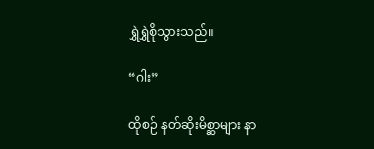ရွှဲရွှဲစိုသွားသည်။

“ဂါး”

ထိုစဉ် နတ်ဆိုးမိစ္ဆာများ နာ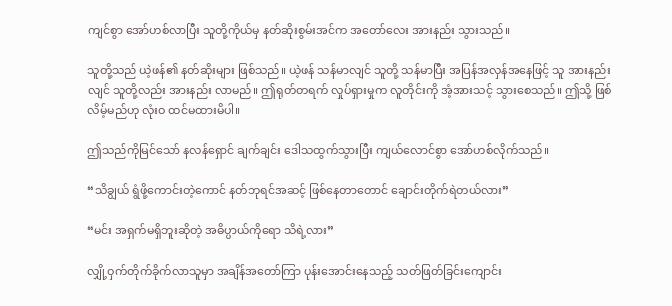ကျင်စွာ အော်ဟစ်လာပြီး သူတို့ကိုယ်မှ နတ်ဆိုးစွမ်းအင်က အတော်လေး အားနည်း သွားသည်။

သူတို့သည် ယဲ့ဖန်၏ နတ်ဆိုးများ ဖြစ်သည်။ ယဲ့ဖန် သန်မာလျင် သူတို့ သန်မာပြီး အပြန်အလှန်အနေဖြင့် သူ အားနည်းလျင် သူတို့လည်း အားနည်း လာမည်။ ဤရုတ်တရက် လှုပ်ရှားမှုက လူတိုင်းကို အံ့အားသင့် သွားစေသည်။ ဤသို့ ဖြစ်လိမ့်မည်ဟု လုံးဝ ထင်မထားမိပါ။

ဤသည်ကိုမြင်သော် နလန်ရှောင် ချက်ချင်း ဒေါသထွက်သွားပြီး ကျယ်လောင်စွာ အော်ဟစ်လိုက်သည်။

“သိချွယ် ရွံဖို့ကောင်းတဲ့ကောင် နတ်ဘုရင်အဆင့် ဖြစ်နေတာတောင် ချောင်းတိုက်ရဲတယ်လား”

“မင်း အရှက်မရှိဘူးဆိုတဲ့ အဓိပ္ပာယ်ကိုရော သိရဲ့လား”

လျှို့ဝှက်တိုက်ခိုက်လာသူမှာ အချိန်အတော်ကြာ ပုန်းအောင်းနေသည့် သတ်ဖြတ်ခြင်းကျောင်း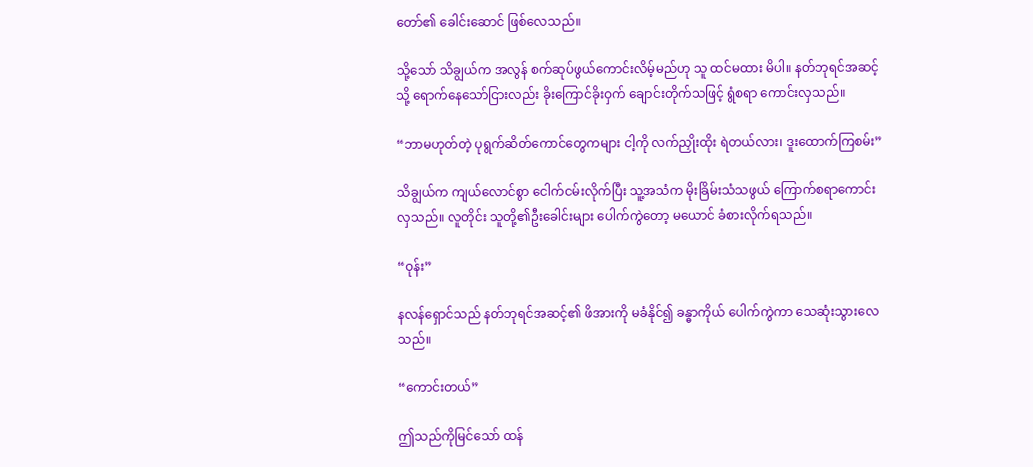တော်၏ ခေါင်းဆောင် ဖြစ်လေသည်။

သို့သော် သိချွယ်က အလွန် စက်ဆုပ်ဖွယ်ကောင်းလိမ့်မည်ဟု သူ ထင်မထား မိပါ။ နတ်ဘုရင်အဆင့်သို့ ရောက်နေသော်ငြားလည်း ခိုးကြောင်ခိုးဝှက် ချောင်းတိုက်သဖြင့် ရွံစရာ ကောင်းလှသည်။

“ဘာမဟုတ်တဲ့ ပုရွက်ဆိတ်ကောင်တွေကများ ငါ့ကို လက်ညှိုးထိုး ရဲတယ်လား၊ ဒူးထောက်ကြစမ်း”

သိချွယ်က ကျယ်လောင်စွာ ငေါက်ငမ်းလိုက်ပြီး သူ့အသံက မိုးခြိမ်းသံသဖွယ် ကြောက်စရာကောင်းလှသည်။ လူတိုင်း သူတို့၏ဦးခေါင်းများ ပေါက်ကွဲတော့ မယောင် ခံစားလိုက်ရသည်။

“ဝုန်း”

နလန်ရှောင်သည် နတ်ဘုရင်အဆင့်၏ ဖိအားကို မခံနိုင်၍ ခန္ဓာကိုယ် ပေါက်ကွဲကာ သေဆုံးသွားလေသည်။

“ကောင်းတယ်”

ဤသည်ကိုမြင်သော် ထန်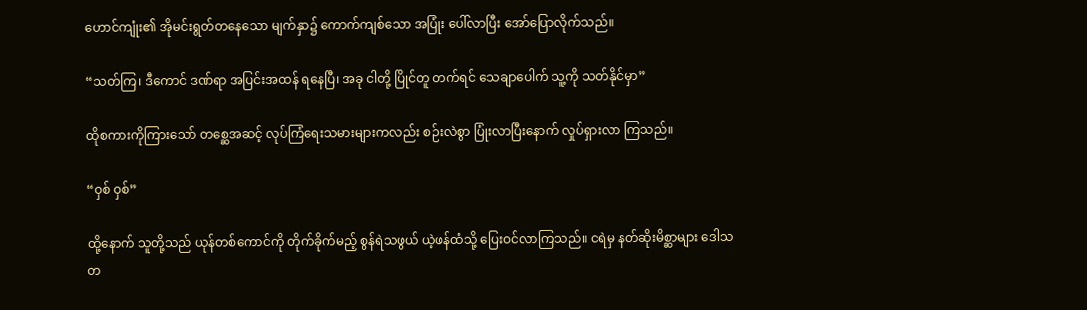ဟောင်ကျုံး၏ အိုမင်းရွတ်တနေသော မျက်နှာ၌ ကောက်ကျစ်သော အပြုံး ပေါ်လာပြီး အော်ပြောလိုက်သည်။

“သတ်ကြ၊ ဒီကောင် ဒဏ်ရာ အပြင်းအထန် ရနေပြီ၊ အခု ငါတို့ ပြိုင်တူ တက်ရင် သေချာပေါက် သူ့ကို သတ်နိုင်မှာ”

ထိုစကားကိုကြားသော် တစ္ဆေအဆင့် လုပ်ကြံရေးသမားများကလည်း စဉ်းလဲစွာ ပြုံးလာပြီးနောက် လှုပ်ရှားလာ ကြသည်။

“ဝှစ် ဝှစ်”

ထို့နောက် သူတို့သည် ယုန်တစ်ကောင်ကို တိုက်ခိုက်မည့် စွန်ရဲသဖွယ် ယဲ့ဖန်ထံသို့ ပြေးဝင်လာကြသည်။ ငရဲမှ နတ်ဆိုးမိစ္ဆာများ ဒေါသတ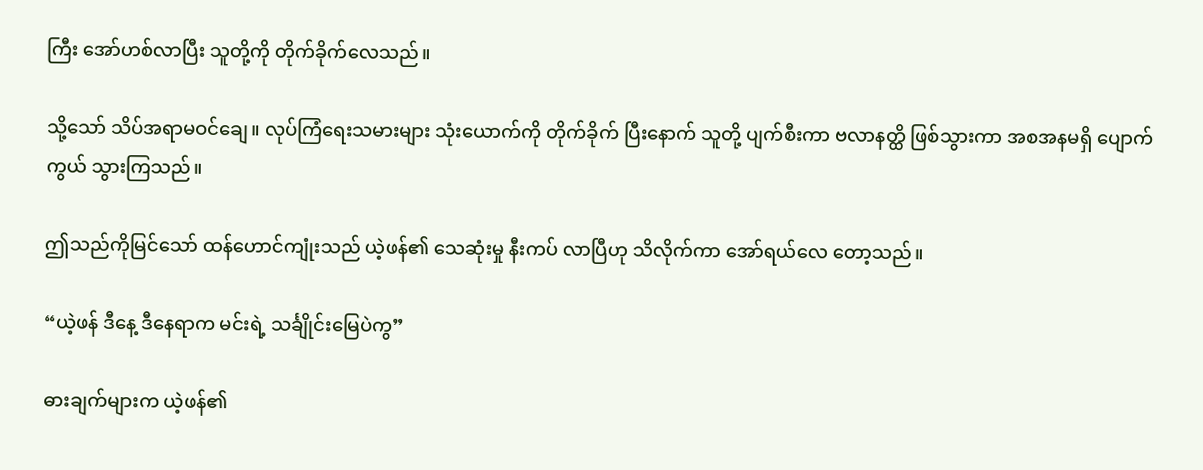ကြီး အော်ဟစ်လာပြီး သူတို့ကို တိုက်ခိုက်လေသည်။

သို့သော် သိပ်အရာမဝင်ချေ။ လုပ်ကြံရေးသမားများ သုံးယောက်ကို တိုက်ခိုက် ပြီးနောက် သူတို့ ပျက်စီးကာ ဗလာနတ္ထိ ဖြစ်သွားကာ အစအနမရှိ ပျောက်ကွယ် သွားကြသည်။

ဤသည်ကိုမြင်သော် ထန်ဟောင်ကျုံးသည် ယဲ့ဖန်၏ သေဆုံးမှု နီးကပ် လာပြီဟု သိလိုက်ကာ အော်ရယ်လေ တော့သည်။

“ယဲ့ဖန် ဒီနေ့ ဒီနေရာက မင်းရဲ့ သင်္ချိုင်းမြေပဲကွ”

ဓားချက်များက ယဲ့ဖန်၏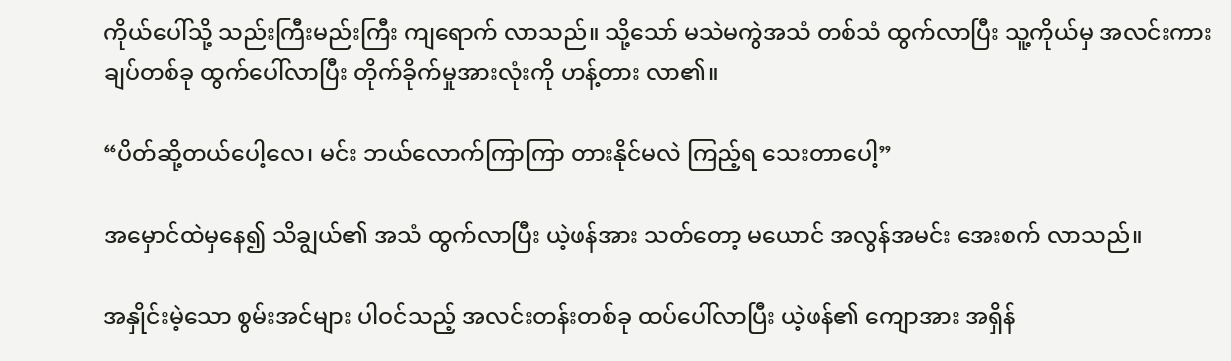ကိုယ်ပေါ်သို့ သည်းကြီးမည်းကြီး ကျရောက် လာသည်။ သို့သော် မသဲမကွဲအသံ တစ်သံ ထွက်လာပြီး သူ့ကိုယ်မှ အလင်းကားချပ်တစ်ခု ထွက်ပေါ်လာပြီး တိုက်ခိုက်မှုအားလုံးကို ဟန့်တား လာ၏။

“ပိတ်ဆို့တယ်ပေါ့လေ၊ မင်း ဘယ်လောက်ကြာကြာ တားနိုင်မလဲ ကြည့်ရ သေးတာပေါ့”

အမှောင်ထဲမှနေ၍ သိချွယ်၏ အသံ ထွက်လာပြီး ယဲ့ဖန်အား သတ်တော့ မယောင် အလွန်အမင်း အေးစက် လာသည်။

အနှိုင်းမဲ့သော စွမ်းအင်များ ပါဝင်သည့် အလင်းတန်းတစ်ခု ထပ်ပေါ်လာပြီး ယဲ့ဖန်၏ ကျောအား အရှိန်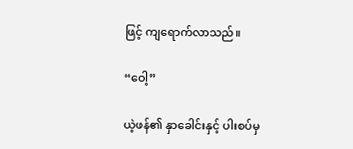ဖြင့် ကျရောက်လာသည်။

“ဝေါ့”

ယဲ့ဖန်၏ နှာခေါင်းနှင့် ပါးစပ်မှ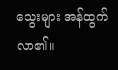သွေးများ အန်ထွက်လာ၏။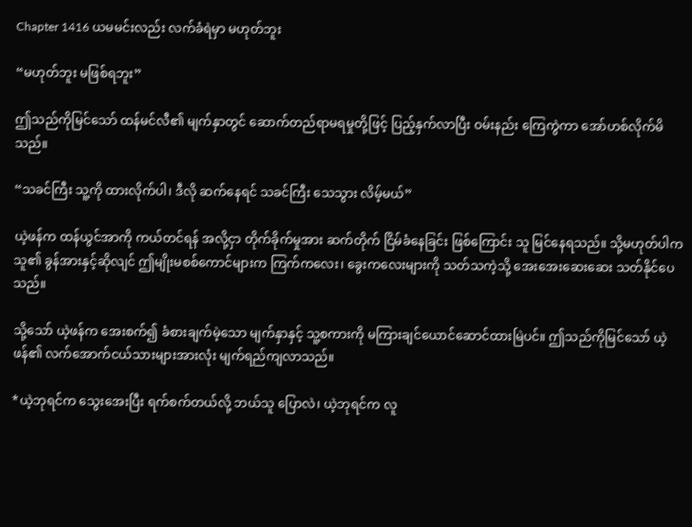Chapter 1416 ယမမင်းလည်း လက်ခံရဲမှာ မဟုတ်ဘူး

“မဟုတ်ဘူး မဖြစ်ရဘူး”

ဤသည်ကိုမြင်သော် ထန်မင်လီ၏ မျက်နှာတွင် ဆောက်တည်ရာမရမှုတို့ဖြင့် ပြည့်နှက်လာပြီး ဝမ်းနည်း ကြေကွဲကာ အော်ဟစ်လိုက်မိသည်။

“သခင်ကြီး သူ့ကို ထားလိုက်ပါ၊ ဒီလို ဆက်နေရင် သခင်ကြီး သေသွား လိမ့်မယ်”

ယဲ့ဖန်က ထန်ယွင်အာကို ကယ်တင်ရန် အလို့ငှာ တိုက်ခိုက်မှုအား ဆက်တိုက် ငြိမ်ခံနေခြင်း ဖြစ်ကြောင်း သူ မြင်နေရသည်။ သို့မဟုတ်ပါက သူ၏ ခွန်အားနှင့်ဆိုလျင် ဤမျိုးမစစ်ကောင်များက ကြက်ကလေး၊ ခွေးကလေးများကို သတ်သကဲ့သို့ အေးအေးဆေး‌ဆေး သတ်နိုင်ပေသည်။

သို့သော် ယဲ့ဖန်က အေးစက်၍ ခံစားချက်မဲ့သော မျက်နှာနှင့် သူ့စကားကို မကြားချင်ယောင်ဆောင်ထားမြဲပင်။ ဤသည်ကိုမြင်သော် ယဲ့ဖန်၏ လက်အောက်ငယ်သားများအားလုံး မျက်ရည်ကျလာသည်။

*ယဲ့ဘုရင်က သွေးအေးပြီး ရက်စက်တယ်လို့ ဘယ်သူ ပြောလဲ၊ ယဲ့ဘုရင်က လူ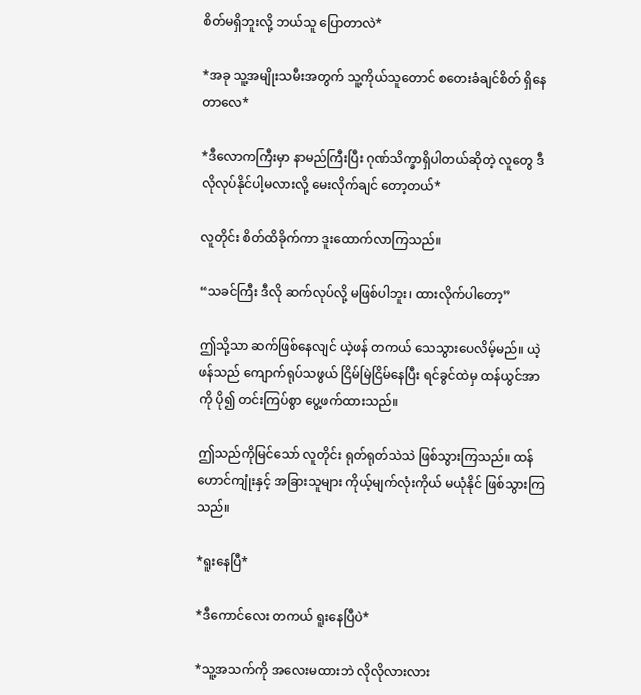စိတ်မရှိဘူးလို့ ဘယ်သူ ပြောတာလဲ*

*အခု သူ့အမျိုးသမီးအတွက် သူ့ကိုယ်သူတောင် စတေးခံချင်စိတ် ရှိနေတာလေ*

*ဒီလောကကြီးမှာ နာမည်ကြီးပြီး ဂုဏ်သိက္ခာရှိပါတယ်ဆိုတဲ့ လူတွေ ဒီလိုလုပ်နိုင်ပါ့မလားလို့ မေးလိုက်ချင် တော့တယ်*

လူတိုင်း စိတ်ထိခိုက်ကာ ဒူးထောက်လာကြသည်။

“သခင်ကြီး ဒီလို ဆက်လုပ်လို့ မဖြစ်ပါဘူး၊ ထားလိုက်ပါတော့”

ဤသို့သာ ဆက်ဖြစ်နေလျင် ယဲ့ဖန် တကယ် သေသွားပေလိမ့်မည်။ ယဲ့ဖန်သည် ကျောက်ရုပ်သဖွယ် ငြိမ်မြဲငြိမ်နေပြီး ရင်ခွင်ထဲမှ ထန်ယွင်အာကို ပို၍ တင်းကြပ်စွာ ပွေ့ဖက်ထားသည်။

ဤသည်ကိုမြင်သော် လူတိုင်း ရုတ်ရုတ်သဲသဲ ဖြစ်သွားကြသည်။ ထန်ဟောင်ကျုံးနှင့် အခြားသူများ ကိုယ့်မျက်လုံးကိုယ် မယုံနိုင် ဖြစ်သွားကြသည်။

*ရူးနေပြီ*

*ဒီကောင်လေး တကယ် ရူးနေပြီပဲ*

*သူ့အသက်ကို အလေးမထားဘဲ လိုလိုလားလား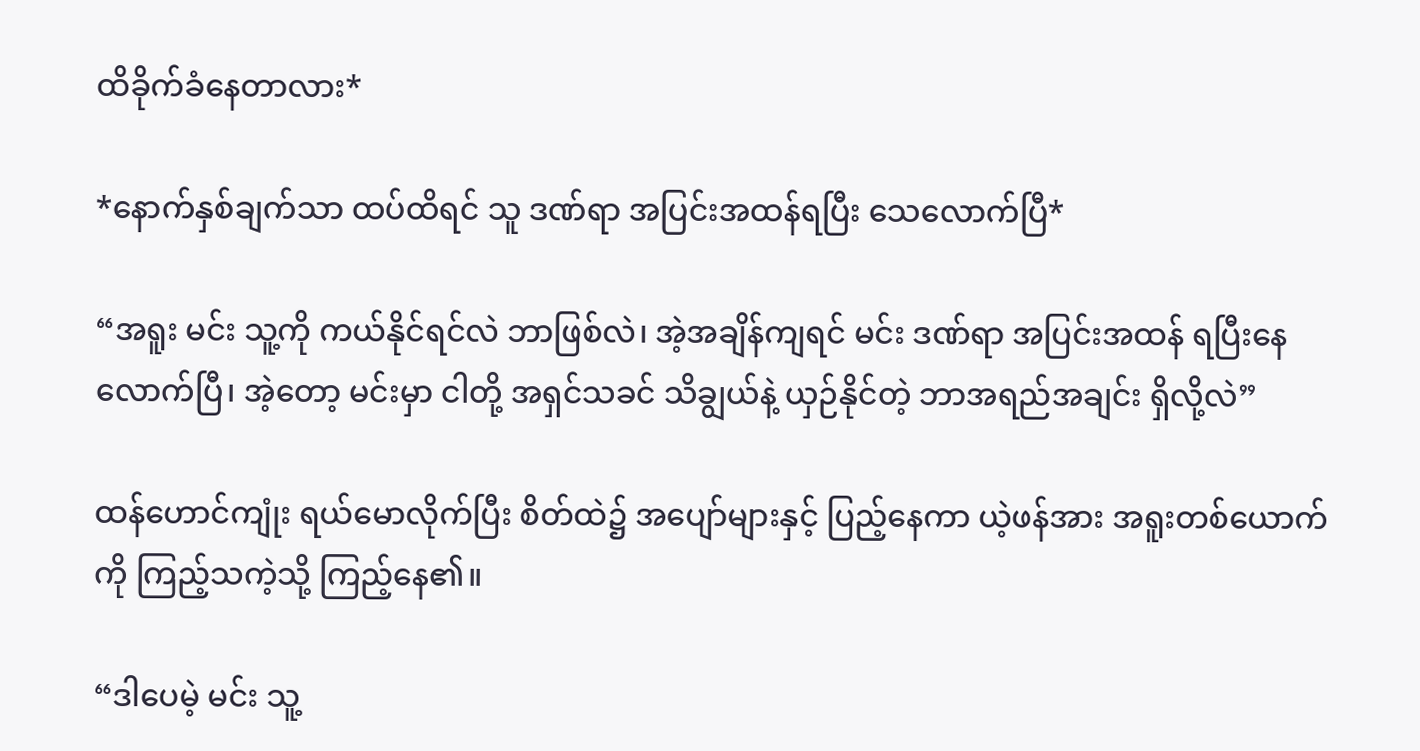ထိခိုက်ခံနေတာလား*

*နောက်နှစ်ချက်သာ ထပ်ထိရင် သူ ဒဏ်ရာ အပြင်းအထန်ရပြီး သေလောက်ပြီ*

“အရူး မင်း သူ့ကို ကယ်နိုင်ရင်လဲ ဘာဖြစ်လဲ၊ အဲ့အချိန်ကျရင် မင်း ဒဏ်ရာ အပြင်းအထန် ရပြီးနေလောက်ပြီ၊ အဲ့တော့ မင်းမှာ ငါတို့ အရှင်သခင် သိချွယ်နဲ့ ယှဉ်နိုင်တဲ့ ဘာအရည်အချင်း ရှိလို့လဲ”

ထန်ဟောင်ကျုံး ရယ်မောလိုက်ပြီး စိတ်ထဲ၌ အပျော်များနှင့် ပြည့်နေကာ ယဲ့ဖန်အား အရူးတစ်ယောက်ကို ကြည့်သကဲ့သို့ ကြည့်နေ၏။

“ဒါပေမဲ့ မင်း သူ့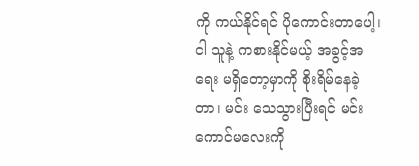ကို ကယ်နိုင်ရင် ပိုကောင်းတာပေါ့၊ ငါ သူနဲ့ ကစားနိုင်မယ့် အခွင့်အရေး မရှိတော့မှာကို စိုးရိမ်နေခဲ့တာ၊ မင်း သေသွားပြီးရင် မင်းကောင်မလေးကို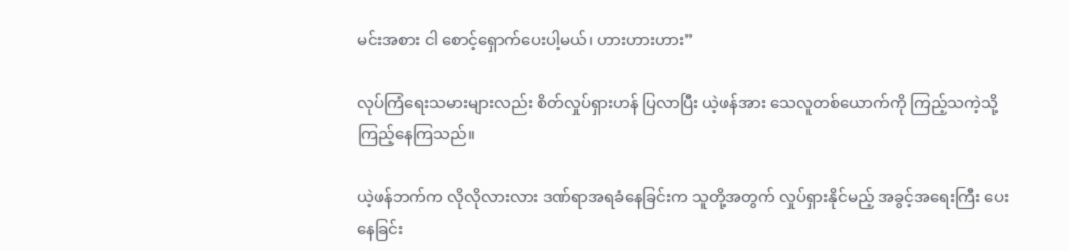မင်းအစား ငါ စောင့်ရှောက်ပေးပါ့မယ်၊ ဟားဟားဟား”

လုပ်ကြံရေးသမားများလည်း စိတ်လှုပ်ရှားဟန် ပြလာပြီး ယဲ့ဖန်အား သေလူတစ်ယောက်ကို ကြည့်သကဲ့သို့ ကြည့်နေကြသည်။

ယဲ့ဖန်ဘက်က လိုလိုလားလား ဒဏ်ရာအရခံနေခြင်းက သူတို့အတွက် လှုပ်ရှားနိုင်မည့် အခွင့်အရေးကြီး ပေးနေခြင်း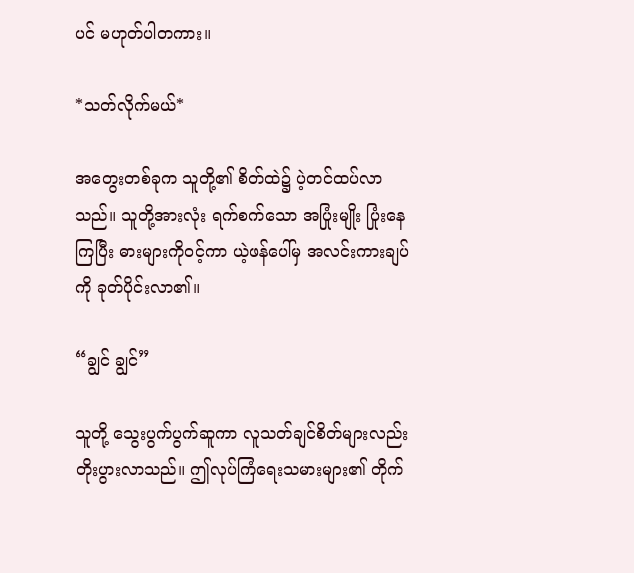ပင် မဟုတ်ပါတကား။

*သတ်လိုက်မယ်*

အတွေးတစ်ခုက သူတို့၏ စိတ်ထဲ၌ ပဲ့တင်ထပ်လာသည်။ သူတို့အားလုံး ရက်စက်သော အပြုံးမျိုး ပြုံးနေကြပြီး ဓားများကိုဝင့်ကာ ယဲ့ဖန်ပေါ်မှ အလင်းကားချပ်ကို ခုတ်ပိုင်းလာ၏။

“ချွင် ချွင်”

သူတို့ သွေးပွက်ပွက်ဆူကာ လူသတ်ချင်စိတ်များလည်း တိုးပွားလာသည်။ ဤလုပ်ကြံရေးသမားများ၏ တိုက်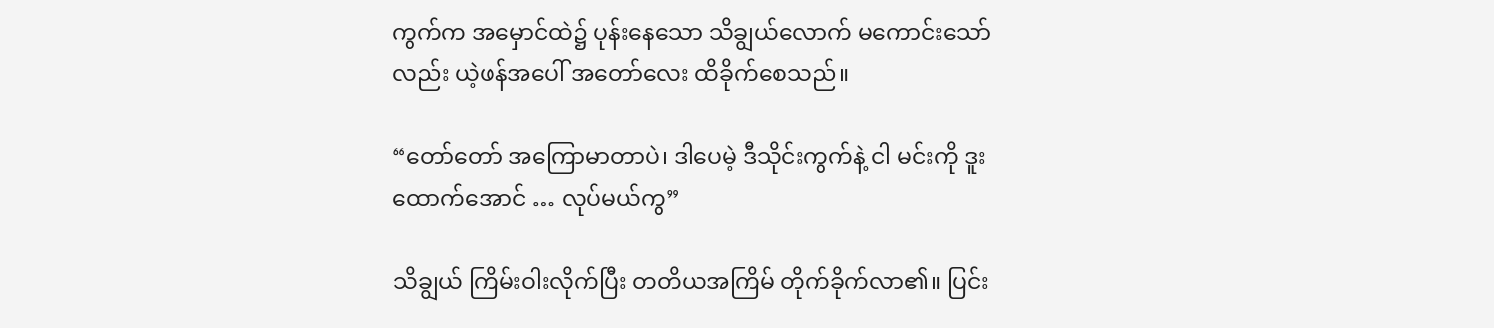ကွက်က အမှောင်ထဲ၌ ပုန်းနေသော သိချွယ်လောက် မကောင်းသော်လည်း ယဲ့ဖန်အပေါ် အတော်လေး ထိခိုက်စေသည်။

“တော်တော် အကြောမာတာပဲ၊ ဒါပေမဲ့ ဒီသိုင်းကွက်နဲ့ ငါ မင်းကို ဒူးထောက်အောင် … လုပ်မယ်ကွ”

သိချွယ် ကြိမ်းဝါးလိုက်ပြီး တတိယအကြိမ် တိုက်ခိုက်လာ၏။ ပြင်း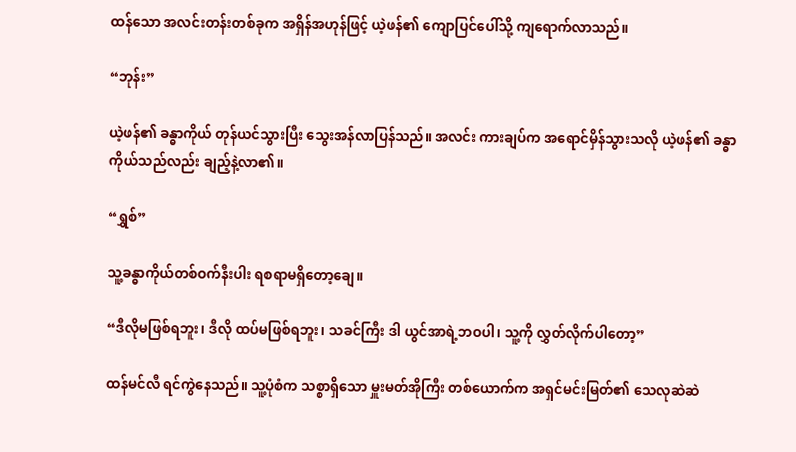ထန်သော အလင်းတန်းတစ်ခုက အရှိန်အဟုန်ဖြင့် ယဲ့ဖန်၏ ကျောပြင်ပေါ်သို့ ကျရောက်လာသည်။

“ဘုန်း”

ယဲ့ဖန်၏ ခန္ဓာကိုယ် တုန်ယင်သွားပြီး သွေးအန်လာပြန်သည်။ အလင်း ကားချပ်က အရောင်မှိန်သွားသလို ယဲ့ဖန်၏ ခန္ဓာကိုယ်သည်လည်း ချည့်နဲ့လာ၏။

“ရွှစ်”

သူ့ခန္ဓာကိုယ်တစ်ဝက်နီးပါး ရစရာမရှိတော့ချေ။

“ဒီလိုမဖြစ်ရဘူး၊ ဒီလို ထပ်မဖြစ်ရဘူး၊ သခင်ကြီး ဒါ ယွင်အာရဲ့ဘဝပါ၊ သူ့ကို လွှတ်လိုက်ပါတော့”

ထန်မင်လီ ရင်ကွဲနေသည်။ သူ့ပုံစံက သစ္စာရှိသော မှူးမတ်အိုကြီး တစ်ယောက်က အရှင်မင်းမြတ်၏ သေလုဆဲဆဲ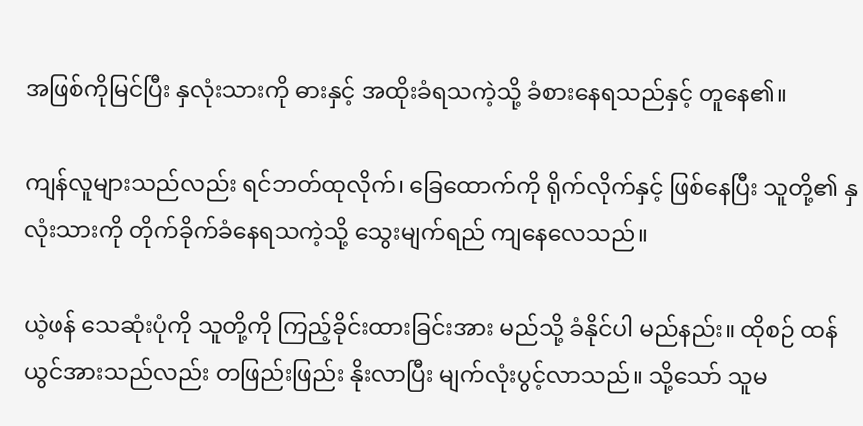အဖြစ်ကိုမြင်ပြီး နှလုံးသားကို ဓားနှင့် အထိုးခံရသကဲ့သို့ ခံစားနေရသည်နှင့် တူနေ၏။

ကျန်လူများသည်လည်း ရင်ဘတ်ထုလိုက်၊ ခြေထောက်ကို ရိုက်လိုက်နှင့် ဖြစ်နေပြီး သူတို့၏ နှလုံးသားကို တိုက်ခိုက်ခံနေရသကဲ့သို့ သွေးမျက်ရည် ကျနေလေသည်။

ယဲ့ဖန် သေဆုံးပုံကို သူတို့ကို ကြည့်ခိုင်းထားခြင်းအား မည်သို့ ခံနိုင်ပါ မည်နည်း။ ထိုစဉ် ထန်ယွင်အားသည်လည်း တဖြည်းဖြည်း နိုးလာပြီး မျက်လုံးပွင့်လာသည်။ သို့သော် သူမ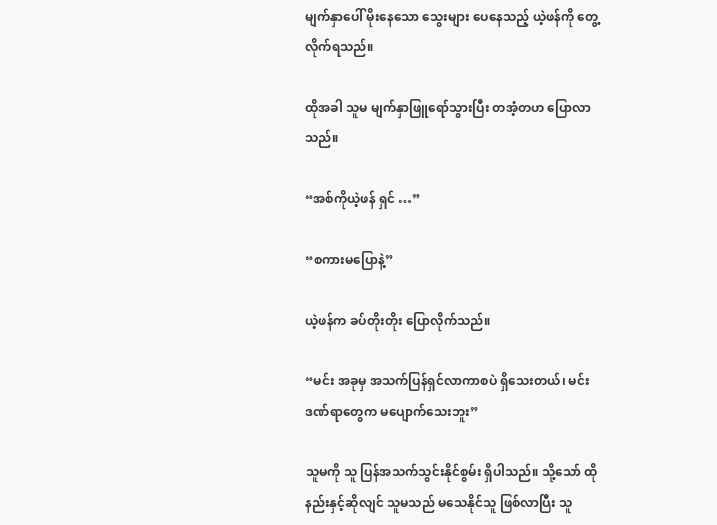မျက်နှာပေါ် မိုးနေသော သွေးများ ပေနေသည့် ယဲ့ဖန်ကို တွေ့လိုက်ရသည်။

ထိုအခါ သူမ မျက်နှာဖြူရော်သွားပြီး တအံ့တဟ ပြောလာသည်။

“အစ်ကိုယဲ့ဖန် ရှင် …”

“စကားမပြောနဲ့”

ယဲ့ဖန်က ခပ်တိုးတိုး ပြောလိုက်သည်။

“မင်း အခုမှ အသက်ပြန်ရှင်လာကာစပဲ ရှိသေးတယ်၊ မင်းဒဏ်ရာတွေက မပျောက်သေးဘူး”

သူမကို သူ ပြန်အသက်သွင်းနိုင်စွမ်း ရှိပါသည်။ သို့သော် ထိုနည်းနှင့်ဆိုလျင် သူမသည် မသေနိုင်သူ ဖြစ်လာပြီး သူ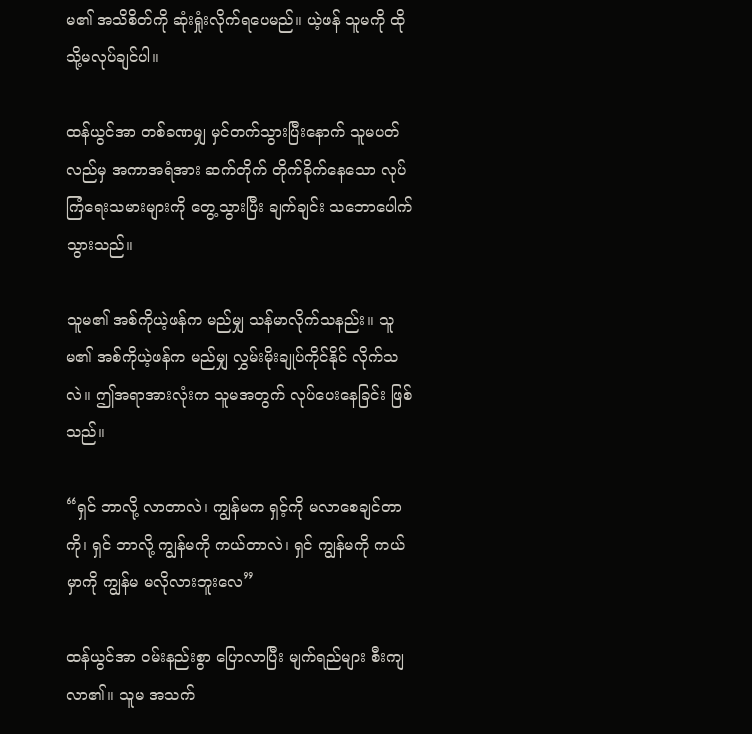မ၏ အသိစိတ်ကို ဆုံးရှုံးလိုက်ရပေမည်။ ယဲ့ဖန် သူမကို ထိုသို့မလုပ်ချင်ပါ။

ထန်ယွင်အာ တစ်ခဏမျှ မှင်တက်သွားပြီးနောက် သူမပတ်လည်မှ အကာအရံအား ဆက်တိုက် တိုက်ခိုက်နေသော လုပ်ကြံရေးသမားများကို တွေ့သွားပြီး ချက်ချင်း သဘောပေါက်သွားသည်။

သူမ၏ အစ်ကိုယဲ့ဖန်က မည်မျှ သန်မာလိုက်သနည်း။ သူမ၏ အစ်ကိုယဲ့ဖန်က မည်မျှ လွှမ်းမိုးချုပ်ကိုင်နိုင် လိုက်သလဲ။ ဤအရာအားလုံးက သူမအတွက် လုပ်ပေးနေခြင်း ဖြစ်သည်။

“ရှင် ဘာလို့ လာတာလဲ၊ ကျွန်မက ရှင့်ကို မလာစေချင်တာကို၊ ရှင် ဘာလို့ ကျွန်မကို ကယ်တာလဲ၊ ရှင် ကျွန်မကို ကယ်မှာကို ကျွန်မ မလိုလားဘူးလေ”

ထန်ယွင်အာ ဝမ်းနည်းစွာ ပြောလာပြီး မျက်ရည်များ စီးကျလာ၏။ သူမ အသက်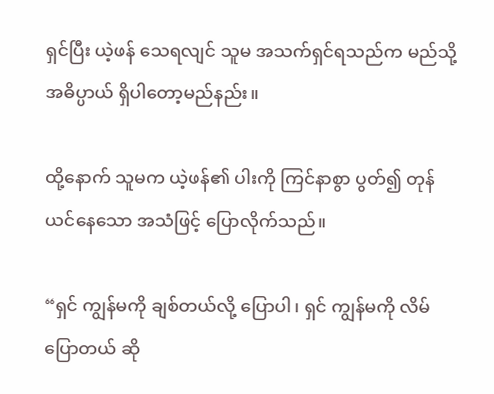ရှင်ပြီး ယဲ့ဖန် သေရလျင် သူမ အသက်ရှင်ရသည်က မည်သို့ အဓိပ္ပာယ် ရှိပါတော့မည်နည်း။

ထို့နောက် သူမက ယဲ့ဖန်၏ ပါးကို ကြင်နာစွာ ပွတ်၍ တုန်ယင်နေသော အသံဖြင့် ပြောလိုက်သည်။

“ရှင် ကျွန်မကို ချစ်တယ်လို့ ပြောပါ၊ ရှင် ကျွန်မကို လိမ်ပြောတယ် ဆို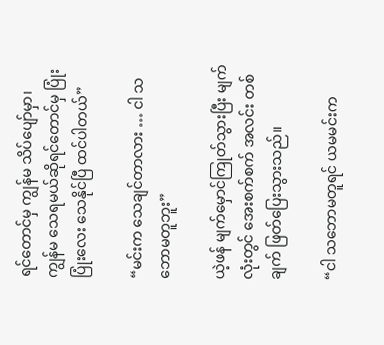ရင်တောင်မှ ကျွန်မ သိပ်ပျော်မှာ၊ ကျွန်မ သေရမယ်ဆိုရင်တောင်မှ ပြုံးပြုံးလေး သေနိုင်ပြီ ထင်ပါတယ်”

“မင်းက သေချင်တာလား … ငါ သဘောမတူဘူး”

ယဲ့ဖန် မျက်မှောင်ကြုတ်သွားပြီး မျက်လုံးတွင် အေးစက်စက် အလင်း တစ်ချက် ဖြတ်ပြေးသွားသည်။

“ငါ သဘောမတူရင် ယမမင်းက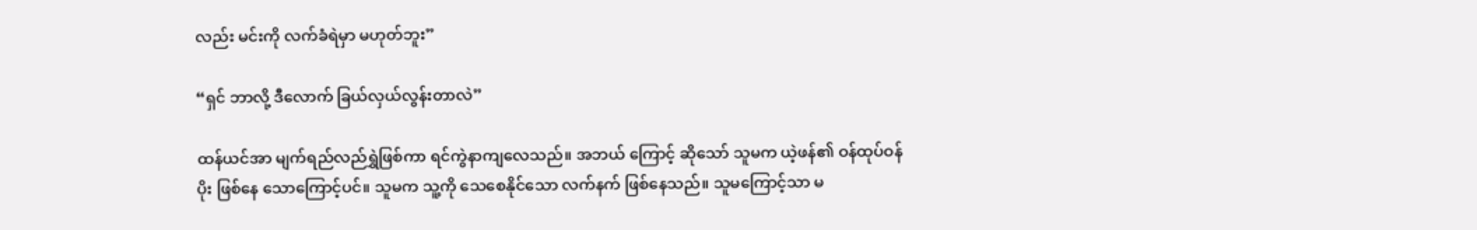လည်း မင်းကို လက်ခံရဲမှာ မဟုတ်ဘူး”

“ရှင် ဘာလို့ ဒီလောက် ခြယ်လှယ်လွန်းတာလဲ”

ထန်ယင်အာ မျက်ရည်လည်ရွှဲဖြစ်ကာ ရင်ကွဲနာကျလေသည်။ အဘယ် ကြောင့် ဆိုသော် သူမက ယဲ့ဖန်၏ ဝန်ထုပ်ဝန်ပိုး ဖြစ်နေ သောကြောင့်ပင်။ သူမက သူ့ကို သေစေနိုင်သော လက်နက် ဖြစ်နေသည်။ သူမကြောင့်သာ မ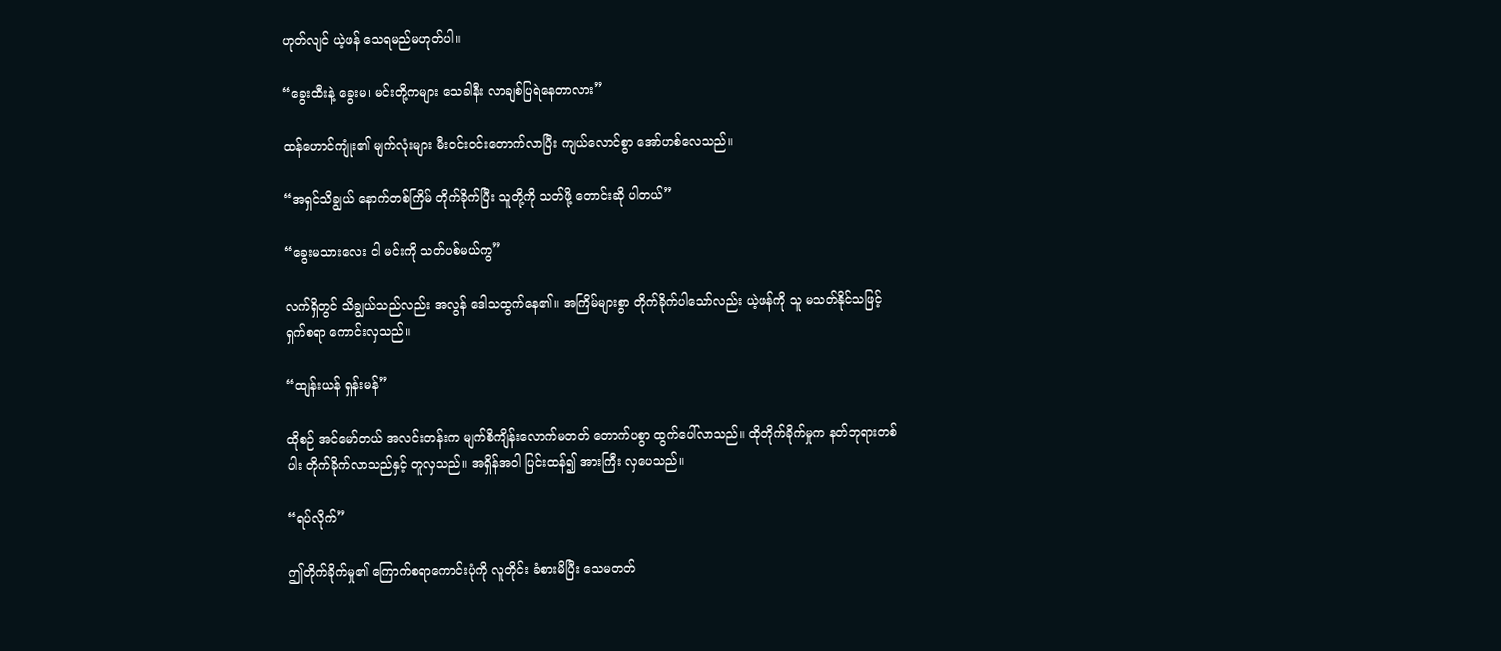ဟုတ်လျင် ယဲ့ဖန် သေရမည်မဟုတ်ပါ။

“ခွေးထီးနဲ့ ခွေးမ၊ မင်းတို့ကများ သေခါနီး လာချစ်ပြရဲနေတာလား”

ထန်ဟောင်ကျုံး၏ မျက်လုံးများ မီးဝင်းဝင်းတောက်လာပြီး ကျယ်လောင်စွာ အော်ဟစ်လေသည်။

“အရှင်သိချွယ် နောက်တစ်ကြိမ် တိုက်ခိုက်ပြီး သူတို့ကို သတ်ဖို့ တောင်းဆို ပါတယ်”

“ခွေးမသားလေး ငါ မင်းကို သတ်ပစ်မယ်ကွ”

လက်ရှိတွင် သိချွယ်သည်လည်း အလွန် ဒေါသထွက်နေ၏။ အကြိမ်များစွာ တိုက်ခိုက်ပါသော်လည်း ယဲ့ဖန်ကို သူ မသတ်နိုင်သဖြင့် ရှက်စရာ ကောင်းလှသည်။

“ထျန်းယန် ရှန်းမန်”

ထိုစဉ် အင်မော်တယ် အလင်းတန်းက မျက်စိကျိန်းလောက်မတတ် တောက်ပစွာ ထွက်ပေါ်လာသည်။ ထိုတိုက်ခိုက်မှုက နတ်ဘုရားတစ်ပါး တိုက်ခိုက်လာသည်နှင့် တူလှသည်။ အရှိန်အဝါ ပြင်းထန်၍ အားကြီး လှပေသည်။

“ရပ်လိုက်”

ဤတိုက်ခိုက်မှု၏ ကြောက်စရာကောင်းပုံကို လူတိုင်း ခံစားမိပြီး သေမတတ်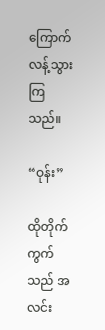ကြောက်လန့်သွားကြသည်။

“ဝုန်း”

ထိုတိုက်ကွက်သည် အလင်း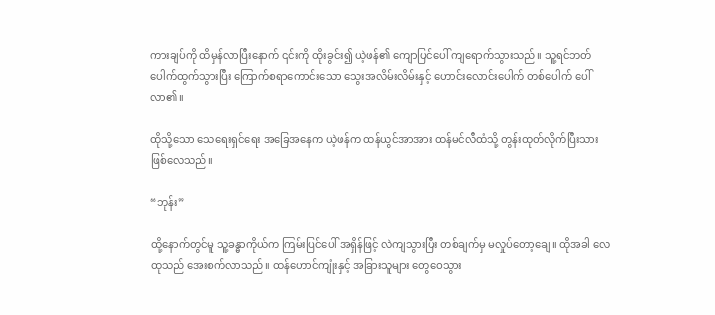ကားချပ်ကို ထိမှန်လာပြီးနောက် ၎င်းကို ထိုးခွင်း၍ ယဲ့ဖန်၏ ကျောပြင်ပေါ် ကျရောက်သွားသည်။ သူ့ရင်ဘတ် ပေါက်ထွက်သွားပြီး ကြောက်စရာကောင်းသော သွေးအလိမ်းလိမ်းနှင့် ဟောင်းလောင်းပေါက် တစ်ပေါက် ပေါ်လာ၏။

ထိုသို့သော သေရေးရှင်ရေး အခြေအနေက ယဲ့ဖန်က ထန်ယွင်အာအား ထန်မင်လီထံသို့ တွန်းထုတ်လိုက်ပြီးသား ဖြစ်လေသည်။

“ဘုန်း”

ထို့နောက်တွင်မူ သူ့ခန္ဓာကိုယ်က ကြမ်းပြင်ပေါ် အရှိန်ဖြင့် လဲကျသွားပြီး တစ်ချက်မှ မလှုပ်တော့ချေ။ ထိုအခါ လေထုသည် အေးစက်လာသည်။ ထန်ဟောင်ကျုံးနှင့် အခြားသူများ တွေဝေသွား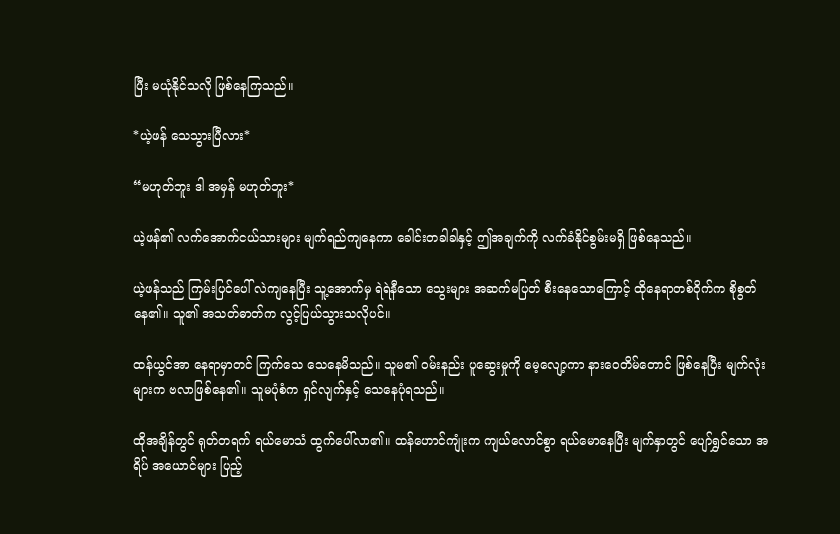ပြီး မယုံနိုင်သလို ဖြစ်နေကြသည်။

*ယဲ့ဖန် သေသွားပြီလား*

“မဟုတ်ဘူး ဒါ အမှန် မဟုတ်ဘူး*

ယဲ့ဖန်၏ လက်အောက်ငယ်သားများ မျက်ရည်ကျနေကာ ခေါင်းတခါခါနှင့် ဤအချက်ကို လက်ခံနိုင်စွမ်းမရှိ ဖြစ်နေသည်။

ယဲ့ဖန်သည် ကြမ်းပြင်ပေါ် လဲကျနေပြီး သူ့အောက်မှ ရဲရဲနီသော သွေးများ အဆက်မပြတ် စီးနေသောကြောင့် ထိုနေရာတစ်ဝိုက်က စိုစွတ်နေ၏။ သူ၏ အသတ်ဓာတ်က လွင့်ပြယ်သွားသလိုပင်။

ထန်ယွင်အာ နေရာမှာတင် ကြက်သေ သေနေမိသည်။ သူမ၏ ဝမ်းနည်း ပူဆွေးမှုကို မေ့လျော့ကာ နားဝေတိမ်တောင် ဖြစ်နေပြီး မျက်လုံးများက ဗလာဖြစ်နေ၏။ သူမပုံစံက ရှင်လျက်နှင့်‌ သေနေပုံရသည်။

ထိုအချိန်တွင် ရုတ်တရက် ရယ်မောသံ ထွက်ပေါ်လာ၏။ ထန်ဟောင်ကျုံးက ကျယ်လောင်စွာ ရယ်မောနေပြီး မျက်နှာတွင် ပျော်ရွှင်သော အရိပ် အယောင်များ ပြည့်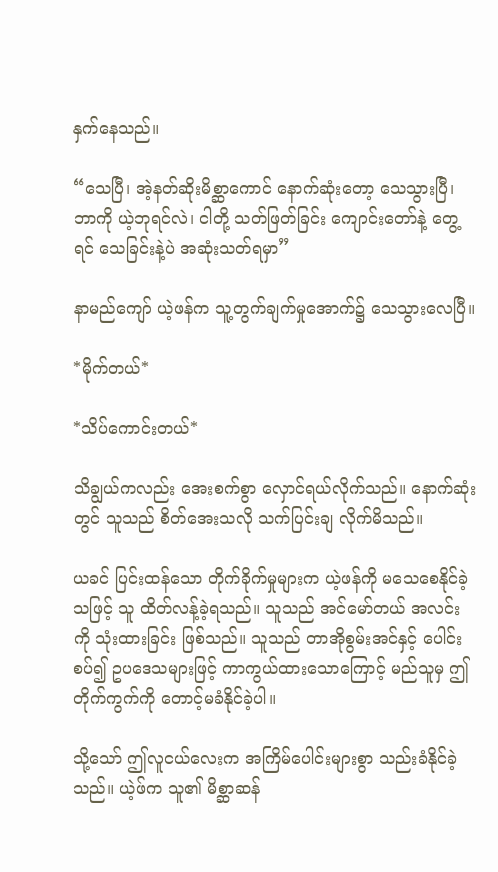နှက်နေသည်။

“သေပြီ၊ အဲ့နတ်ဆိုးမိစ္ဆာကောင် နောက်ဆုံးတော့ သေသွားပြီ၊ ဘာကို ယဲ့ဘုရင်လဲ၊ ငါတို့ သတ်ဖြတ်ခြင်း ကျောင်းတော်နဲ့ တွေ့ရင် သေခြင်းနဲ့ပဲ အဆုံးသတ်ရမှာ”

နာမည်ကျော် ယဲ့ဖန်က သူ့တွက်ချက်မှုအောက်၌ သေသွားလေပြီ။

*မိုက်တယ်*

*သိပ်ကောင်းတယ်*

သိချွယ်ကလည်း အေးစက်စွာ လှောင်ရယ်လိုက်သည်။ နောက်ဆုံးတွင် သူသည် စိတ်အေးသလို သက်ပြင်းချ လိုက်မိသည်။

ယခင် ပြင်းထန်သော တိုက်ခိုက်မှုများက ယဲ့ဖန်ကို မသေစေနိုင်ခဲ့သဖြင့် သူ ထိတ်လန့်ခဲ့ရသည်။ သူသည် အင်မော်တယ် အလင်းကို သုံးထားခြင်း ဖြစ်သည်။ သူသည် တာအိုစွမ်းအင်နှင့် ပေါင်းစပ်၍ ဥပဒေသများဖြင့် ကာကွယ်ထားသောကြောင့် မည်သူမှ ဤတိုက်ကွက်ကို တောင့်မခံနိုင်ခဲ့ပါ။

သို့သော် ဤလူငယ်လေးက အကြိမ်ပေါင်းများစွာ သည်းခံနိုင်ခဲ့သည်။ ယဲ့ဖ်က သူ၏ မိစ္ဆာဆန်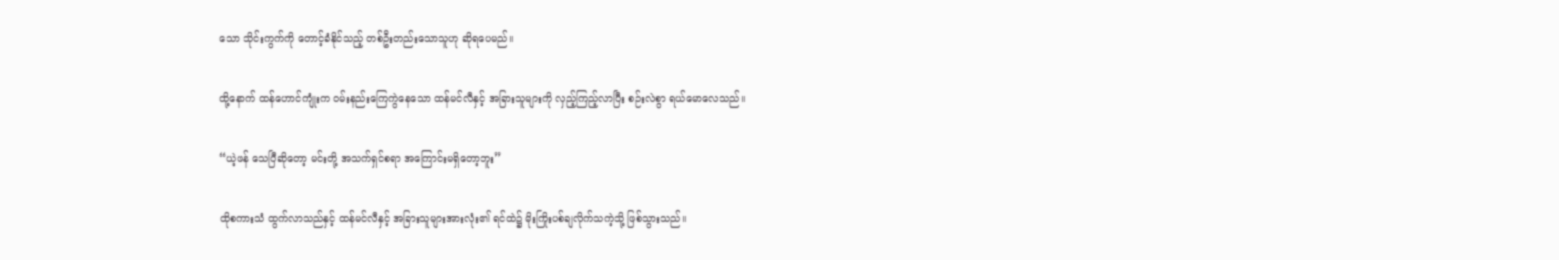သော သိုင်းကွက်ကို တောင့်ခံနိုင်သည့် တစ်ဦးတည်းသောသူဟု ဆိုရပေမည်။

ထို့နောက် ထန်ဟောင်ကျုံးက ဝမ်းနည်းကြေကွဲနေသော ထန်မင်လီနှင့် အခြားသူများကို လှည့်ကြည့်လာပြီး စဉ်းလဲစွာ ရယ်မောလေသည်။

“ယဲ့ဖန် သေပြီဆိုတော့ မင်းတို့ အသက်ရှင်စရာ အကြောင်းမရှိတော့ဘူး”

ထိုစကားသံ ထွက်လာသည်နှင့် ထန်မင်လီနှင့် အခြားသူများအားလုံး၏ ရင်ထဲ၌ မိုးကြိုးပစ်ချလိုက်သကဲ့သို့ ဖြစ်သွားသည်။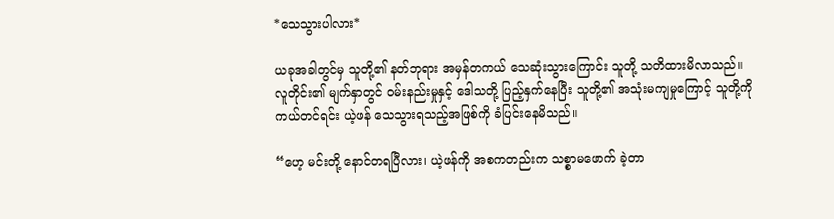*သေသွားပါလား*

ယခုအခါတွင်မှ သူတို့၏ နတ်ဘုရား အမှန်တကယ် သေဆုံးသွားကြောင်း သူတို့ သတိထားမိလာသည်။ လူတိုင်း၏ မျက်နှာတွင် ဝမ်းနည်းမှုနှင့် ဒေါသတို့ ပြည့်နှက်နေပြီး သူတို့၏ အသုံးမကျမှုကြောင့် သူတို့ကို ကယ်တင်ရင်း ယဲ့ဖန် သေသွားရသည့်အဖြစ်ကို ခံပြင်းနေမိသည်။

“ဟေ့ မင်းတို့ နောင်တရပြီလား၊ ယဲ့ဖန်ကို အစကတည်းက သစ္စာမဖောက် ခဲ့တာ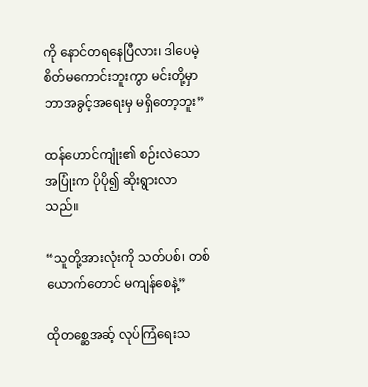ကို နောင်တရနေပြီလား၊ ဒါပေမဲ့ စိတ်မကောင်းဘူးကွာ မင်းတို့မှာ ဘာအခွင့်အရေးမှ မရှိတော့ဘူး”

ထန်ဟောင်ကျုံး၏ စဉ်းလဲသော အပြုံးက ပိုပို၍ ဆိုးရွားလာသည်။

“သူတို့အားလုံးကို သတ်ပစ်၊ တစ်ယောက်တောင် မကျန်စေနဲ့”

ထိုတစ္ဆေအဆ့် လုပ်ကြံရေးသ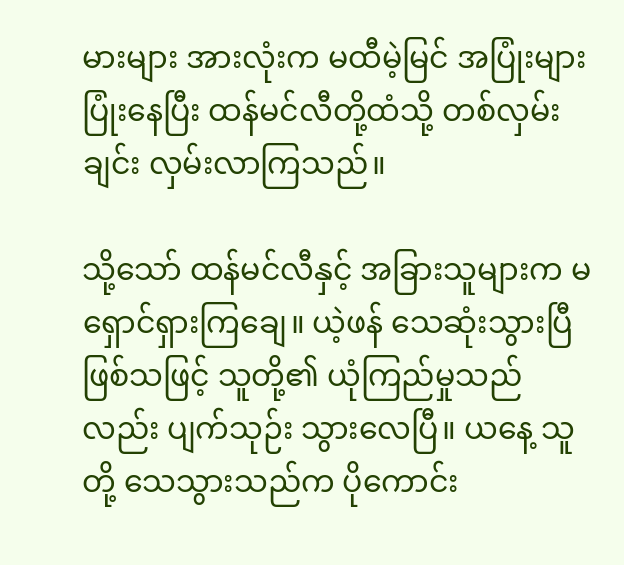မားများ အားလုံးက မထီမဲ့မြင် အပြုံးများ ပြုံးနေပြီး ထန်မင်လီတို့ထံသို့ တစ်လှမ်းချင်း လှမ်းလာကြသည်။

သို့သော် ထန်မင်လီနှင့် အခြားသူများက မရှောင်ရှားကြချေ။ ယဲ့ဖန် သေဆုံးသွားပြီ ဖြစ်သဖြင့် သူတို့၏ ယုံကြည်မှုသည်လည်း ပျက်သုဉ်း သွားလေပြီ။ ယနေ့ သူတို့ သေသွားသည်က ပိုကောင်း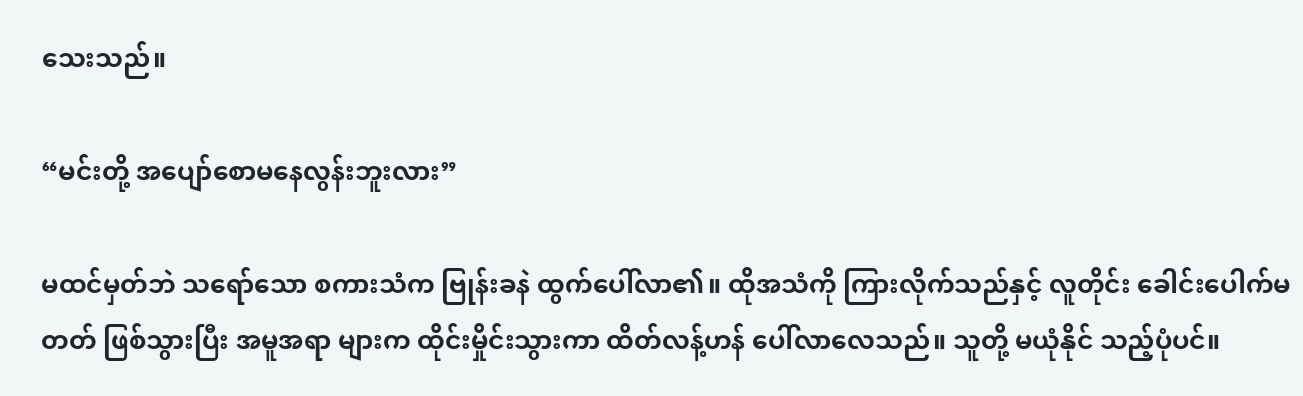သေးသည်။

“မင်းတို့ အပျော်စောမနေလွန်းဘူးလား”

မထင်မှတ်ဘဲ သရော်သော စကားသံက ဗြုန်းခနဲ ထွက်ပေါ်လာ၏။ ထိုအသံကို ကြားလိုက်သည်နှင့် လူတိုင်း ခေါင်းပေါက်မတတ် ဖြစ်သွားပြီး အမူအရာ များက ထိုင်းမှိုင်းသွားကာ ထိတ်လန့်ဟန် ပေါ်လာလေသည်။ သူတို့ မယုံနိုင် သည့်ပုံပင်။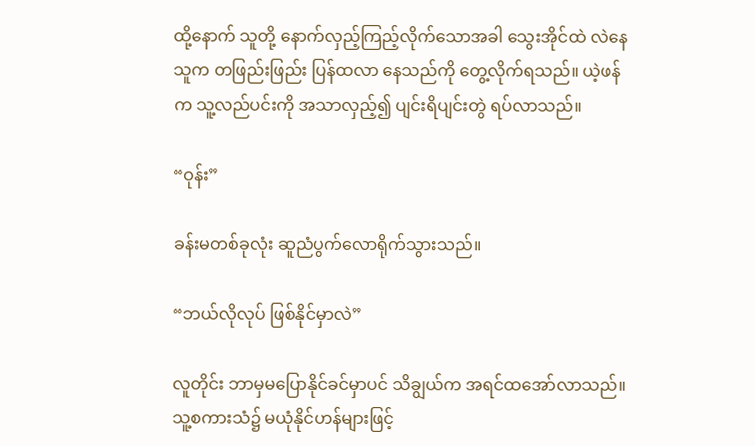ထို့နောက် သူတို့ နောက်လှည့်ကြည့်လိုက်သောအခါ သွေးအိုင်ထဲ လဲနေသူက တဖြည်းဖြည်း ပြန်ထလာ နေသည်ကို တွေ့လိုက်ရသည်။ ယဲ့ဖန်က သူ့လည်ပင်းကို အသာလှည့်၍ ပျင်းရိပျင်းတွဲ ရပ်လာသည်။

“ဝုန်း”

ခန်းမတစ်ခုလုံး ဆူညံပွက်လောရိုက်သွားသည်။

“ဘယ်လိုလုပ် ဖြစ်နိုင်မှာလဲ”

လူတိုင်း ဘာမှမပြောနိုင်ခင်မှာပင် သိချွယ်က အရင်ထအော်လာသည်။ သူ့စကားသံ၌ မယုံနိုင်ဟန်များဖြင့်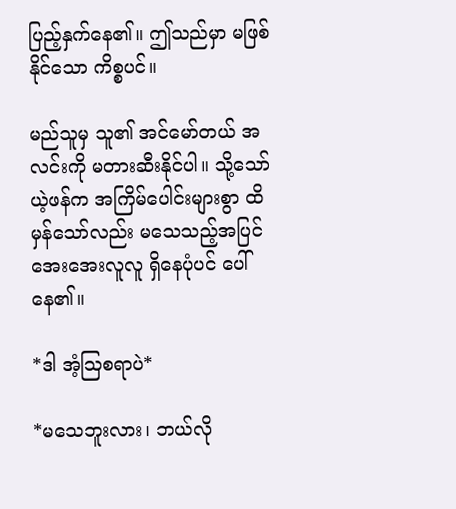ပြည့်နှက်နေ၏။ ဤသည်မှာ မဖြစ်နိုင်သော ကိစ္စပင်။

မည်သူမှ သူ၏ အင်မော်တယ် အလင်းကို မတားဆီးနိုင်ပါ။ သို့သော် ယဲ့ဖန်က အကြိမ်ပေါင်းများစွာ ထိမှန်သော်လည်း မသေသည့်အပြင် အေးအေးလူလူ ရှိနေပုံပင် ပေါ်နေ၏။

*ဒါ အံ့ဩစရာပဲ*

*မသေဘူးလား၊ ဘယ်လို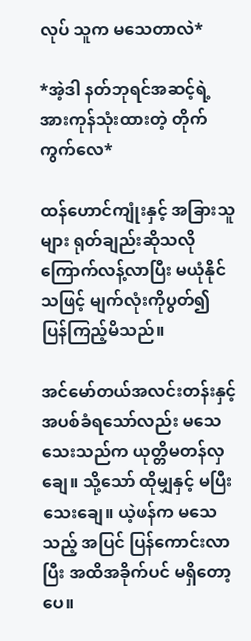လုပ် သူက မသေတာလဲ*

*အဲ့ဒါ နတ်ဘုရင်အဆင့်ရဲ့ အားကုန်သုံးထားတဲ့ တိုက်ကွက်လေ*

ထန်ဟောင်ကျုံးနှင့် အခြားသူများ ရုတ်ချည်းဆိုသလို ကြောက်လန့်လာပြီး မယုံနိုင်သဖြင့် မျက်လုံးကိုပွတ်၍ ပြန်ကြည့်မိသည်။

အင်မော်တယ်အလင်းတန်းနှင့် အပစ်ခံရသော်လည်း မသေသေးသည်က ယုတ္တိမတန်လှချေ။ သို့သော် ထိုမျှနှင့် မပြီးသေးချေ။ ယဲ့ဖန်က မသေသည့် အပြင် ပြန်ကောင်းလာပြီး အထိအခိုက်ပင် မရှိတော့ပေ။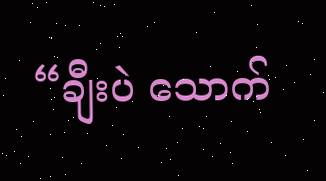“ချီးပဲ သောက်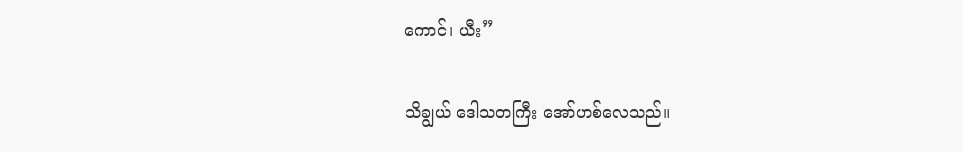ကောင်၊ ယီး”

သိချွယ် ဒေါသတကြီး အော်ဟစ်လေသည်။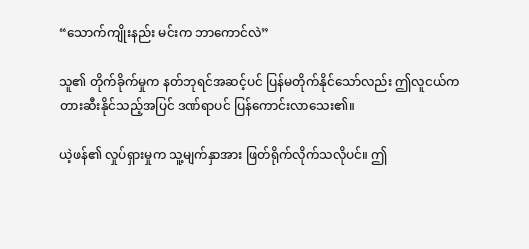“သောက်ကျိုးနည်း မင်းက ဘာကောင်လဲ”

သူ၏ တိုက်ခိုက်မှုက နတ်ဘုရင်အဆင့်ပင် ပြန်မတိုက်နိုင်သော်လည်း ဤလူငယ်က တားဆီးနိုင်သည့်အပြင် ဒဏ်ရာပင် ပြန်ကောင်းလာသေး၏။

ယဲ့ဖန်၏ လှုပ်ရှားမှုက သူ့မျက်နှာအား ဖြတ်ရိုက်လိုက်သလိုပင်။ ဤ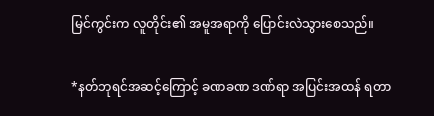မြင်ကွင်းက လူတိုင်း၏ အမူအရာကို ပြောင်းလဲသွားစေသည်။

*နတ်ဘုရင်အဆင့်ကြောင့် ခဏခဏ ဒဏ်ရာ အပြင်းအထန် ရတာ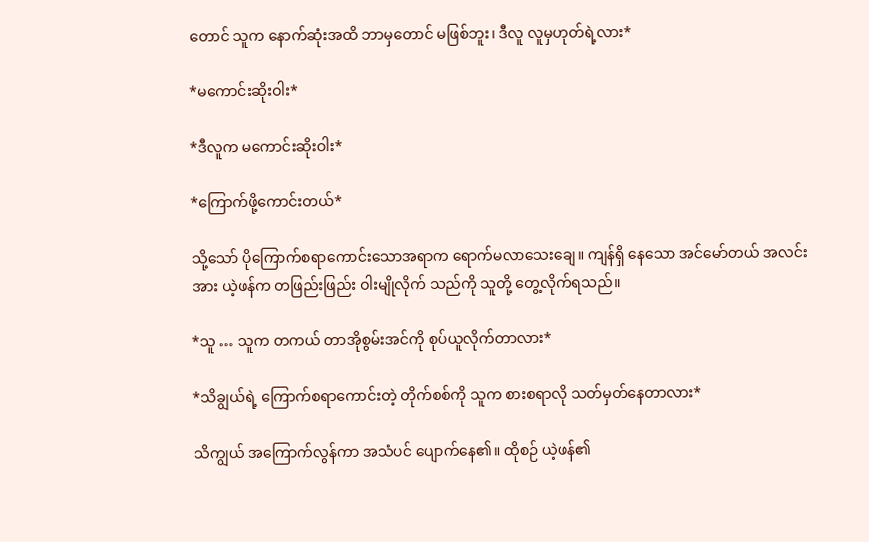တောင် သူက နောက်ဆုံးအထိ ဘာမှတောင် မဖြစ်ဘူး၊ ဒီလူ လူမှဟုတ်ရဲ့လား*

*မကောင်းဆိုးဝါး*

*ဒီလူက မကောင်းဆိုးဝါး*

*ကြောက်ဖို့ကောင်းတယ်*

သို့သော် ပိုကြောက်စရာကောင်းသောအရာက ရောက်မလာသေးချေ။ ကျန်ရှိ နေသော အင်မော်တယ် အလင်းအား ယဲ့ဖန်က တဖြည်းဖြည်း ဝါးမျိုလိုက် သည်ကို သူတို့ တွေ့လိုက်ရသည်။

*သူ … သူက တကယ် တာအိုစွမ်းအင်ကို စုပ်ယူလိုက်တာလား*

*သိချွယ်ရဲ့ ကြောက်စရာကောင်းတဲ့ တိုက်စစ်ကို သူက စားစရာလို သတ်မှတ်နေတာလား*

သိကျွယ် အကြောက်လွန်ကာ အသံပင် ပျောက်နေ၏။ ထိုစဉ် ယဲ့ဖန်၏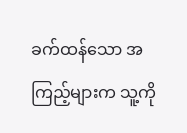ခက်ထန်သော အကြည့်များက သူ့ကို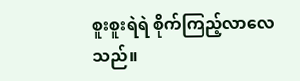စူးစူးရဲရဲ စိုက်ကြည့်လာလေသည်။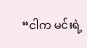“ငါက မင်းရဲ့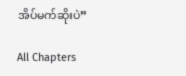အိပ်မက်ဆိုးပဲ”

All Chapters